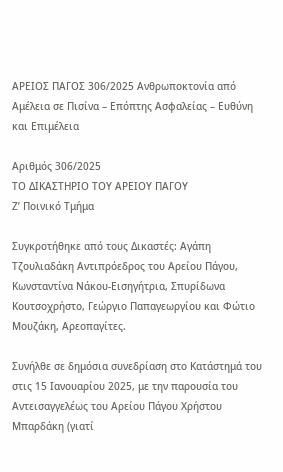ΑΡΕΙΟΣ ΠΑΓΟΣ 306/2025 Ανθρωποκτονία από Αμέλεια σε Πισίνα – Επόπτης Ασφαλείας – Ευθύνη και Επιμέλεια

Αριθμός 306/2025
ΤΟ ΔΙΚΑΣΤΗΡΙΟ ΤΟΥ ΑΡΕΙΟΥ ΠΑΓΟΥ
Ζ’ Ποινικό Τμήμα

Συγκροτήθηκε από τους Δικαστές: Αγάπη Τζουλιαδάκη Αντιπρόεδρος του Αρείου Πάγου, Κωνσταντίνα Νάκου-Εισηγήτρια, Σπυρίδωνα Κουτσοχρήστο, Γεώργιο Παπαγεωργίου και Φώτιο Μουζάκη, Αρεοπαγίτες.

Συνήλθε σε δημόσια συνεδρίαση στο Κατάστημά του στις 15 Ιανουαρίου 2025, με την παρουσία του Αντεισαγγελέως του Αρείου Πάγου Χρήστου Μπαρδάκη (γιατί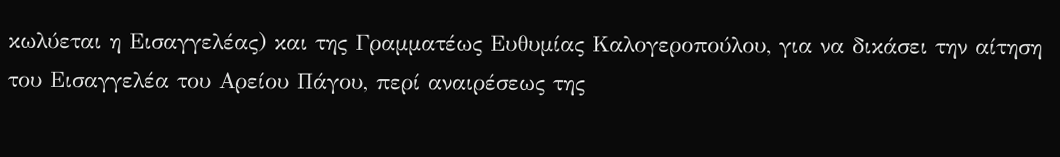κωλύεται η Εισαγγελέας) και της Γραμματέως Ευθυμίας Καλογεροπούλου, για να δικάσει την αίτηση του Εισαγγελέα του Αρείου Πάγου, περί αναιρέσεως της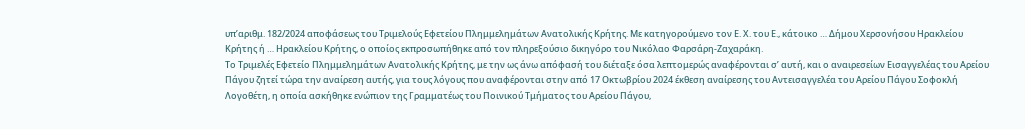υπ’αριθμ. 182/2024 αποφάσεως του Τριμελούς Εφετείου Πλημμελημάτων Ανατολικής Κρήτης. Με κατηγορούμενο τον Ε. Χ. του Ε., κάτοικο … Δήμου Χερσονήσου Ηρακλείου Κρήτης ή … Ηρακλείου Κρήτης, ο οποίος εκπροσωπήθηκε από τον πληρεξούσιο δικηγόρο του Νικόλαο Φαρσάρη-Ζαχαράκη.
Το Τριμελές Εφετείο Πλημμελημάτων Ανατολικής Κρήτης, με την ως άνω απόφασή του διέταξε όσα λεπτομερώς αναφέρονται σ’ αυτή, και ο αναιρεσείων Εισαγγελέας του Αρείου Πάγου ζητεί τώρα την αναίρεση αυτής, για τους λόγους που αναφέρονται στην από 17 Οκτωβρίου 2024 έκθεση αναίρεσης του Αντεισαγγελέα του Αρείου Πάγου Σοφοκλή Λογοθέτη, η οποία ασκήθηκε ενώπιον της Γραμματέως του Ποινικού Τμήματος του Αρείου Πάγου,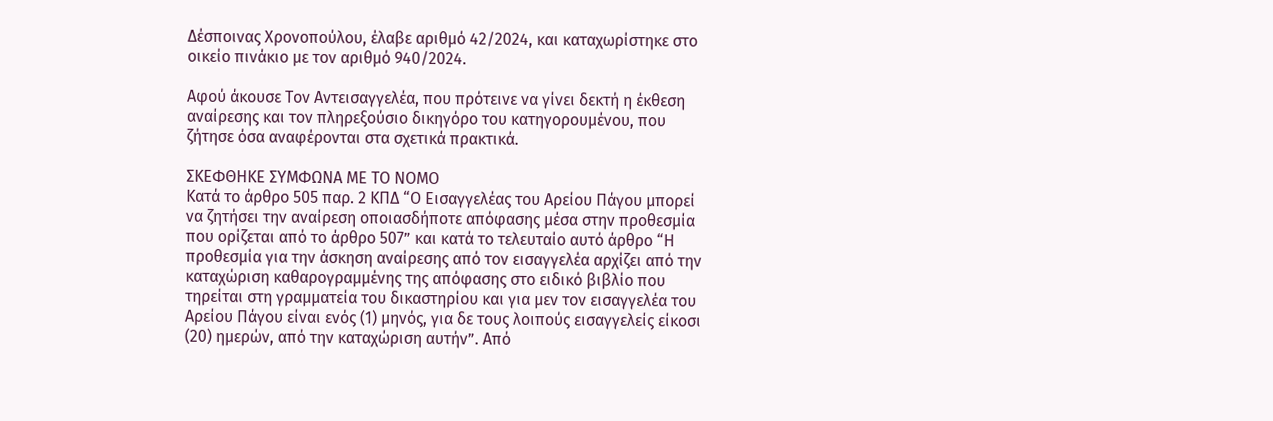Δέσποινας Χρονοπούλου, έλαβε αριθμό 42/2024, και καταχωρίστηκε στο οικείο πινάκιο με τον αριθμό 940/2024.

Αφού άκουσε Τον Αντεισαγγελέα, που πρότεινε να γίνει δεκτή η έκθεση αναίρεσης και τον πληρεξούσιο δικηγόρο του κατηγορουμένου, που ζήτησε όσα αναφέρονται στα σχετικά πρακτικά.

ΣΚΕΦΘΗΚΕ ΣΥΜΦΩΝΑ ΜΕ ΤΟ ΝΟΜΟ
Κατά το άρθρο 505 παρ. 2 ΚΠΔ “Ο Εισαγγελέας του Αρείου Πάγου μπορεί να ζητήσει την αναίρεση οποιασδήποτε απόφασης μέσα στην προθεσμία που ορίζεται από το άρθρο 507” και κατά το τελευταίο αυτό άρθρο “Η προθεσμία για την άσκηση αναίρεσης από τον εισαγγελέα αρχίζει από την καταχώριση καθαρογραμμένης της απόφασης στο ειδικό βιβλίο που τηρείται στη γραμματεία του δικαστηρίου και για μεν τον εισαγγελέα του Αρείου Πάγου είναι ενός (1) μηνός, για δε τους λοιπούς εισαγγελείς είκοσι (20) ημερών, από την καταχώριση αυτήν”. Από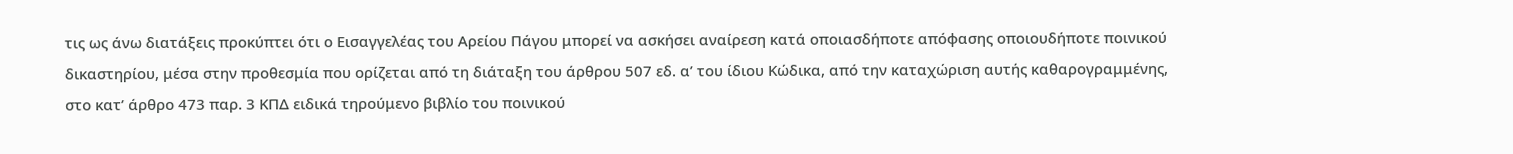τις ως άνω διατάξεις προκύπτει ότι ο Εισαγγελέας του Αρείου Πάγου μπορεί να ασκήσει αναίρεση κατά οποιασδήποτε απόφασης οποιουδήποτε ποινικού δικαστηρίου, μέσα στην προθεσμία που ορίζεται από τη διάταξη του άρθρου 507 εδ. α’ του ίδιου Κώδικα, από την καταχώριση αυτής καθαρογραμμένης, στο κατ’ άρθρο 473 παρ. 3 ΚΠΔ ειδικά τηρούμενο βιβλίο του ποινικού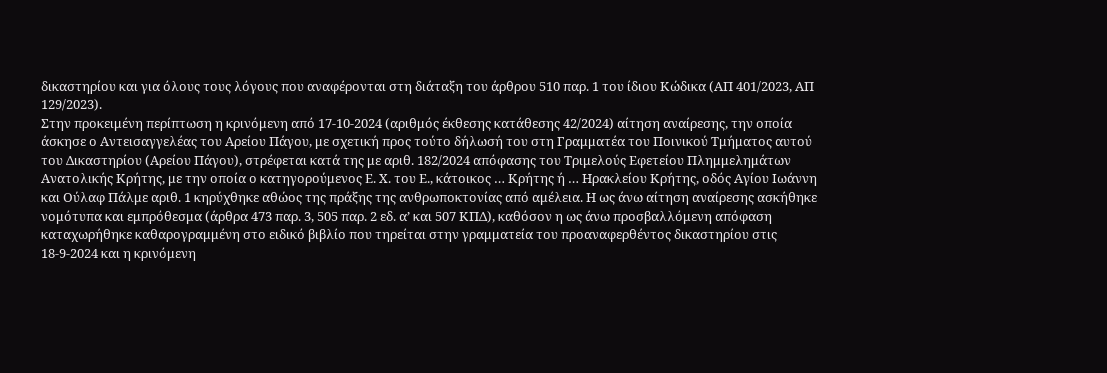δικαστηρίου και για όλους τους λόγους που αναφέρονται στη διάταξη του άρθρου 510 παρ. 1 του ίδιου Κώδικα (ΑΠ 401/2023, ΑΠ 129/2023).
Στην προκειμένη περίπτωση η κρινόμενη από 17-10-2024 (αριθμός έκθεσης κατάθεσης 42/2024) αίτηση αναίρεσης, την οποία άσκησε ο Αντεισαγγελέας του Αρείου Πάγου, με σχετική προς τούτο δήλωσή του στη Γραμματέα του Ποινικού Τμήματος αυτού του Δικαστηρίου (Αρείου Πάγου), στρέφεται κατά της με αριθ. 182/2024 απόφασης του Τριμελούς Εφετείου Πλημμελημάτων Ανατολικής Κρήτης, με την οποία ο κατηγορούμενος Ε. Χ. του Ε., κάτοικος … Κρήτης ή … Ηρακλείου Κρήτης, οδός Αγίου Ιωάννη και Ούλαφ Πάλμε αριθ. 1 κηρύχθηκε αθώος της πράξης της ανθρωποκτονίας από αμέλεια. Η ως άνω αίτηση αναίρεσης ασκήθηκε νομότυπα και εμπρόθεσμα (άρθρα 473 παρ. 3, 505 παρ. 2 εδ. α’ και 507 ΚΠΔ), καθόσον η ως άνω προσβαλλόμενη απόφαση καταχωρήθηκε καθαρογραμμένη στο ειδικό βιβλίο που τηρείται στην γραμματεία του προαναφερθέντος δικαστηρίου στις 18-9-2024 και η κρινόμενη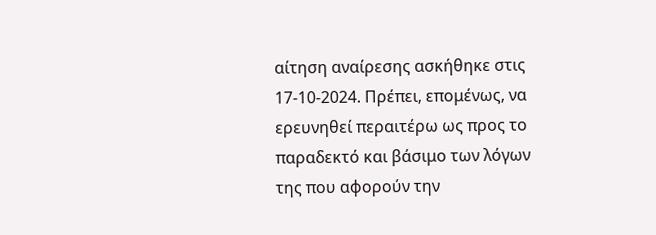αίτηση αναίρεσης ασκήθηκε στις 17-10-2024. Πρέπει, επομένως, να ερευνηθεί περαιτέρω ως προς το παραδεκτό και βάσιμο των λόγων της που αφορούν την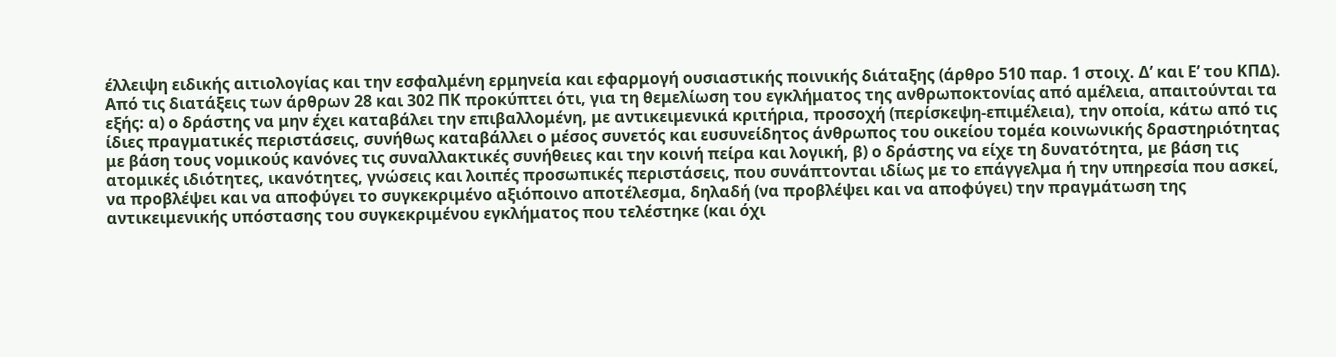έλλειψη ειδικής αιτιολογίας και την εσφαλμένη ερμηνεία και εφαρμογή ουσιαστικής ποινικής διάταξης (άρθρο 510 παρ. 1 στοιχ. Δ’ και Ε’ του ΚΠΔ).
Από τις διατάξεις των άρθρων 28 και 302 ΠΚ προκύπτει ότι, για τη θεμελίωση του εγκλήματος της ανθρωποκτονίας από αμέλεια, απαιτούνται τα εξής: α) ο δράστης να μην έχει καταβάλει την επιβαλλομένη, με αντικειμενικά κριτήρια, προσοχή (περίσκεψη-επιμέλεια), την οποία, κάτω από τις ίδιες πραγματικές περιστάσεις, συνήθως καταβάλλει ο μέσος συνετός και ευσυνείδητος άνθρωπος του οικείου τομέα κοινωνικής δραστηριότητας με βάση τους νομικούς κανόνες τις συναλλακτικές συνήθειες και την κοινή πείρα και λογική, β) ο δράστης να είχε τη δυνατότητα, με βάση τις ατομικές ιδιότητες, ικανότητες, γνώσεις και λοιπές προσωπικές περιστάσεις, που συνάπτονται ιδίως με το επάγγελμα ή την υπηρεσία που ασκεί, να προβλέψει και να αποφύγει το συγκεκριμένο αξιόποινο αποτέλεσμα, δηλαδή (να προβλέψει και να αποφύγει) την πραγμάτωση της αντικειμενικής υπόστασης του συγκεκριμένου εγκλήματος που τελέστηκε (και όχι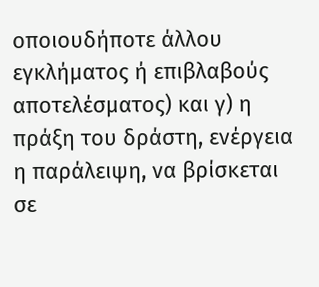οποιουδήποτε άλλου εγκλήματος ή επιβλαβούς αποτελέσματος) και γ) η πράξη του δράστη, ενέργεια η παράλειψη, να βρίσκεται σε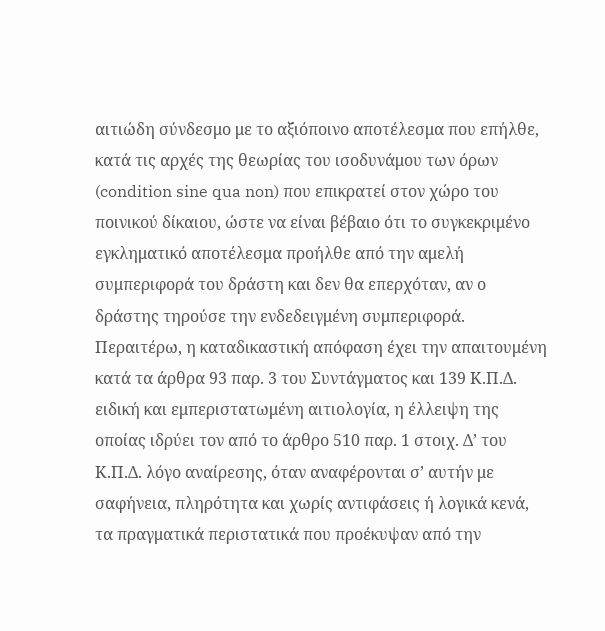αιτιώδη σύνδεσμο με το αξιόποινο αποτέλεσμα που επήλθε, κατά τις αρχές της θεωρίας του ισοδυνάμου των όρων (condition sine qua non) που επικρατεί στον χώρο του ποινικού δίκαιου, ώστε να είναι βέβαιο ότι το συγκεκριμένο εγκληματικό αποτέλεσμα προήλθε από την αμελή συμπεριφορά του δράστη και δεν θα επερχόταν, αν ο δράστης τηρούσε την ενδεδειγμένη συμπεριφορά. Περαιτέρω, η καταδικαστική απόφαση έχει την απαιτουμένη κατά τα άρθρα 93 παρ. 3 του Συντάγματος και 139 Κ.Π.Δ. ειδική και εμπεριστατωμένη αιτιολογία, η έλλειψη της οποίας ιδρύει τον από το άρθρο 510 παρ. 1 στοιχ. Δ’ του Κ.Π.Δ. λόγο αναίρεσης, όταν αναφέρονται σ’ αυτήν με σαφήνεια, πληρότητα και χωρίς αντιφάσεις ή λογικά κενά, τα πραγματικά περιστατικά που προέκυψαν από την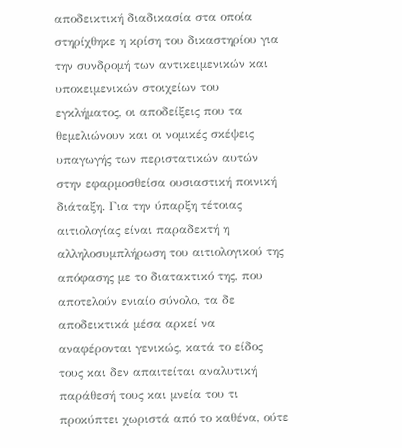αποδεικτική διαδικασία στα οποία στηρίχθηκε η κρίση του δικαστηρίου για την συνδρομή των αντικειμενικών και υποκειμενικών στοιχείων του εγκλήματος, οι αποδείξεις που τα θεμελιώνουν και οι νομικές σκέψεις υπαγωγής των περιστατικών αυτών στην εφαρμοσθείσα ουσιαστική ποινική διάταξη. Για την ύπαρξη τέτοιας αιτιολογίας είναι παραδεκτή η αλληλοσυμπλήρωση του αιτιολογικού της απόφασης με το διατακτικό της, που αποτελούν ενιαίο σύνολο, τα δε αποδεικτικά μέσα αρκεί να αναφέρονται γενικώς, κατά το είδος τους και δεν απαιτείται αναλυτική παράθεσή τους και μνεία του τι προκύπτει χωριστά από το καθένα, ούτε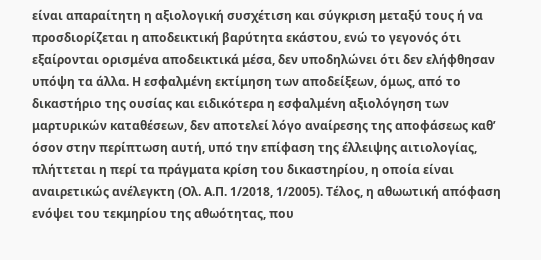είναι απαραίτητη η αξιολογική συσχέτιση και σύγκριση μεταξύ τους ή να προσδιορίζεται η αποδεικτική βαρύτητα εκάστου, ενώ το γεγονός ότι εξαίρονται ορισμένα αποδεικτικά μέσα, δεν υποδηλώνει ότι δεν ελήφθησαν υπόψη τα άλλα. Η εσφαλμένη εκτίμηση των αποδείξεων, όμως, από το δικαστήριο της ουσίας και ειδικότερα η εσφαλμένη αξιολόγηση των μαρτυρικών καταθέσεων, δεν αποτελεί λόγο αναίρεσης της αποφάσεως καθ’ όσον στην περίπτωση αυτή, υπό την επίφαση της έλλειψης αιτιολογίας, πλήττεται η περί τα πράγματα κρίση του δικαστηρίου, η οποία είναι αναιρετικώς ανέλεγκτη (Ολ. Α.Π. 1/2018, 1/2005). Τέλος, η αθωωτική απόφαση ενόψει του τεκμηρίου της αθωότητας, που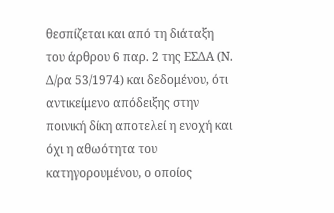θεσπίζεται και από τη διάταξη του άρθρου 6 παρ. 2 της ΕΣΔΑ (Ν. Δ/ρα 53/1974) και δεδομένου, ότι αντικείμενο απόδειξης στην ποινική δίκη αποτελεί η ενοχή και όχι η αθωότητα του κατηγορουμένου, ο οποίος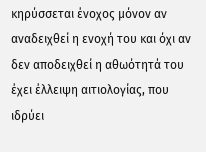κηρύσσεται ένοχος μόνον αν αναδειχθεί η ενοχή του και όχι αν δεν αποδειχθεί η αθωότητά του έχει έλλειψη αιτιολογίας, που ιδρύει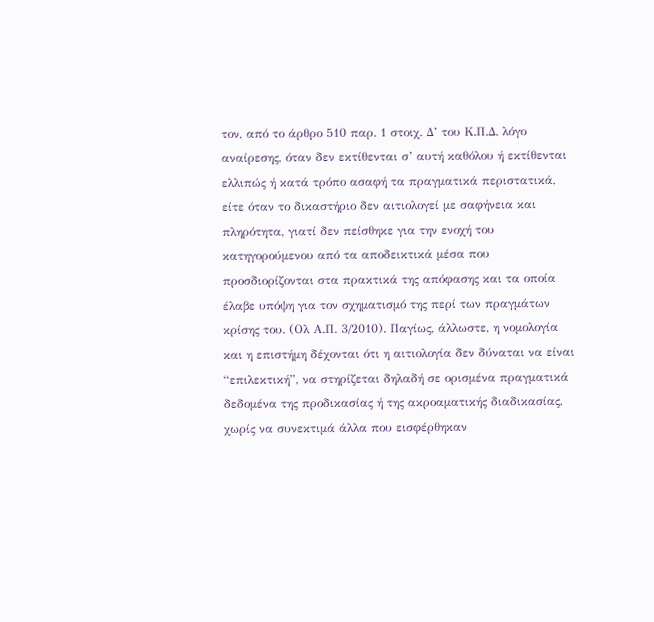τον, από το άρθρο 510 παρ. 1 στοιχ. Δ’ του Κ.Π.Δ. λόγο αναίρεσης, όταν δεν εκτίθενται σ’ αυτή καθόλου ή εκτίθενται ελλιπώς ή κατά τρόπο ασαφή τα πραγματικά περιστατικά, είτε όταν το δικαστήριο δεν αιτιολογεί με σαφήνεια και πληρότητα, γιατί δεν πείσθηκε για την ενοχή του κατηγορούμενου από τα αποδεικτικά μέσα που προσδιορίζονται στα πρακτικά της απόφασης και τα οποία έλαβε υπόψη για τον σχηματισμό της περί των πραγμάτων κρίσης του. (Ολ Α.Π. 3/2010). Παγίως, άλλωστε, η νομολογία και η επιστήμη δέχονται ότι η αιτιολογία δεν δύναται να είναι “επιλεκτική”, να στηρίζεται δηλαδή σε ορισμένα πραγματικά δεδομένα της προδικασίας ή της ακροαματικής διαδικασίας, χωρίς να συνεκτιμά άλλα που εισφέρθηκαν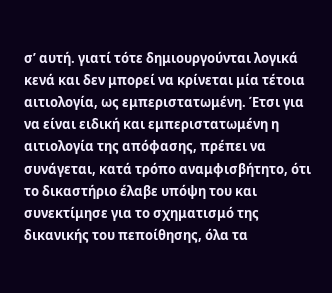σ’ αυτή. γιατί τότε δημιουργούνται λογικά κενά και δεν μπορεί να κρίνεται μία τέτοια αιτιολογία, ως εμπεριστατωμένη. Έτσι για να είναι ειδική και εμπεριστατωμένη η αιτιολογία της απόφασης, πρέπει να συνάγεται, κατά τρόπο αναμφισβήτητο, ότι το δικαστήριο έλαβε υπόψη του και συνεκτίμησε για το σχηματισμό της δικανικής του πεποίθησης, όλα τα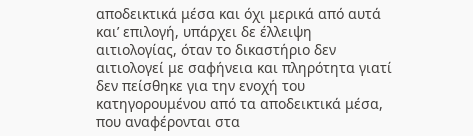αποδεικτικά μέσα και όχι μερικά από αυτά και’ επιλογή, υπάρχει δε έλλειψη αιτιολογίας, όταν το δικαστήριο δεν αιτιολογεί με σαφήνεια και πληρότητα γιατί δεν πείσθηκε για την ενοχή του κατηγορουμένου από τα αποδεικτικά μέσα, που αναφέρονται στα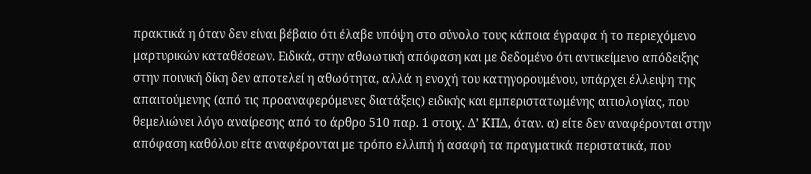πρακτικά η όταν δεν είναι βέβαιο ότι έλαβε υπόψη στο σύνολο τους κάποια έγραφα ή το περιεχόμενο μαρτυρικών καταθέσεων. Ειδικά, στην αθωωτική απόφαση και με δεδομένο ότι αντικείμενο απόδειξης στην ποινική δίκη δεν αποτελεί η αθωότητα, αλλά η ενοχή του κατηγορουμένου, υπάρχει έλλειψη της απαιτούμενης (από τις προαναφερόμενες διατάξεις) ειδικής και εμπεριστατωμένης αιτιολογίας, που θεμελιώνει λόγο αναίρεσης από το άρθρο 510 παρ. 1 στοιχ. Δ’ ΚΠΔ, όταν. α) είτε δεν αναφέρονται στην απόφαση καθόλου είτε αναφέρονται με τρόπο ελλιπή ή ασαφή τα πραγματικά περιστατικά, που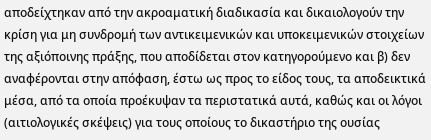αποδείχτηκαν από την ακροαματική διαδικασία και δικαιολογούν την κρίση για μη συνδρομή των αντικειμενικών και υποκειμενικών στοιχείων της αξιόποινης πράξης, που αποδίδεται στον κατηγορούμενο και β) δεν αναφέρονται στην απόφαση, έστω ως προς το είδος τους, τα αποδεικτικά μέσα, από τα οποία προέκυψαν τα περιστατικά αυτά, καθώς και οι λόγοι (αιτιολογικές σκέψεις) για τους οποίους το δικαστήριο της ουσίας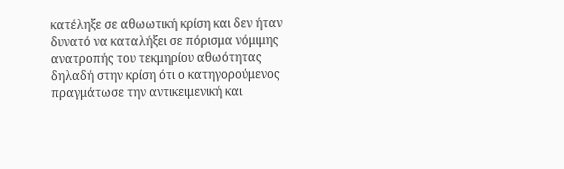κατέληξε σε αθωωτική κρίση και δεν ήταν δυνατό να καταλήξει σε πόρισμα νόμιμης ανατροπής του τεκμηρίου αθωότητας δηλαδή στην κρίση ότι ο κατηγορούμενος πραγμάτωσε την αντικειμενική και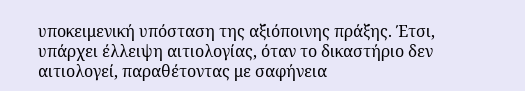υποκειμενική υπόσταση της αξιόποινης πράξης. Έτσι, υπάρχει έλλειψη αιτιολογίας, όταν το δικαστήριο δεν αιτιολογεί, παραθέτοντας με σαφήνεια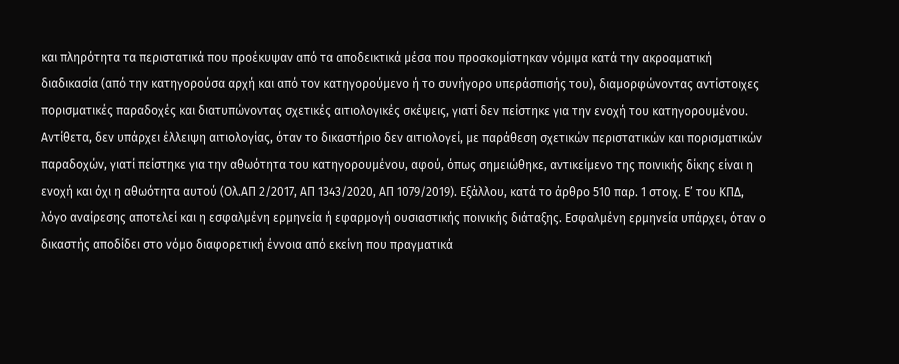και πληρότητα τα περιστατικά που προέκυψαν από τα αποδεικτικά μέσα που προσκομίστηκαν νόμιμα κατά την ακροαματική διαδικασία (από την κατηγορούσα αρχή και από τον κατηγορούμενο ή το συνήγορο υπεράσπισής του), διαμορφώνοντας αντίστοιχες πορισματικές παραδοχές και διατυπώνοντας σχετικές αιτιολογικές σκέψεις, γιατί δεν πείστηκε για την ενοχή του κατηγορουμένου. Αντίθετα, δεν υπάρχει έλλειψη αιτιολογίας, όταν το δικαστήριο δεν αιτιολογεί, με παράθεση σχετικών περιστατικών και πορισματικών παραδοχών, γιατί πείστηκε για την αθωότητα του κατηγορουμένου, αφού, όπως σημειώθηκε, αντικείμενο της ποινικής δίκης είναι η ενοχή και όχι η αθωότητα αυτού (Ολ.ΑΠ 2/2017, ΑΠ 1343/2020, ΑΠ 1079/2019). Εξάλλου, κατά το άρθρο 510 παρ. 1 στοιχ. Ε’ του ΚΠΔ, λόγο αναίρεσης αποτελεί και η εσφαλμένη ερμηνεία ή εφαρμογή ουσιαστικής ποινικής διάταξης. Εσφαλμένη ερμηνεία υπάρχει, όταν ο δικαστής αποδίδει στο νόμο διαφορετική έννοια από εκείνη που πραγματικά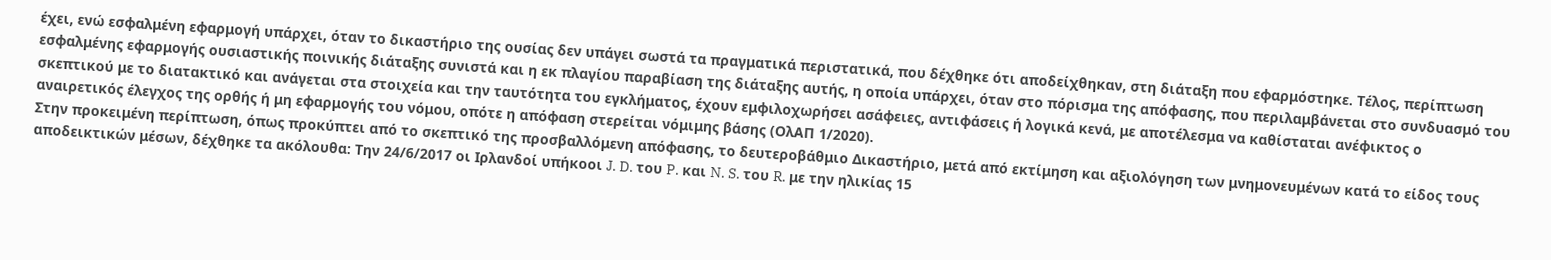έχει, ενώ εσφαλμένη εφαρμογή υπάρχει, όταν το δικαστήριο της ουσίας δεν υπάγει σωστά τα πραγματικά περιστατικά, που δέχθηκε ότι αποδείχθηκαν, στη διάταξη που εφαρμόστηκε. Τέλος, περίπτωση εσφαλμένης εφαρμογής ουσιαστικής ποινικής διάταξης συνιστά και η εκ πλαγίου παραβίαση της διάταξης αυτής, η οποία υπάρχει, όταν στο πόρισμα της απόφασης, που περιλαμβάνεται στο συνδυασμό του σκεπτικού με το διατακτικό και ανάγεται στα στοιχεία και την ταυτότητα του εγκλήματος, έχουν εμφιλοχωρήσει ασάφειες, αντιφάσεις ή λογικά κενά, με αποτέλεσμα να καθίσταται ανέφικτος ο αναιρετικός έλεγχος της ορθής ή μη εφαρμογής του νόμου, οπότε η απόφαση στερείται νόμιμης βάσης (ΟλΑΠ 1/2020).
Στην προκειμένη περίπτωση, όπως προκύπτει από το σκεπτικό της προσβαλλόμενη απόφασης, το δευτεροβάθμιο Δικαστήριο, μετά από εκτίμηση και αξιολόγηση των μνημονευμένων κατά το είδος τους αποδεικτικών μέσων, δέχθηκε τα ακόλουθα: Την 24/6/2017 οι Ιρλανδοί υπήκοοι J. D. του P. και N. S. του R. με την ηλικίας 15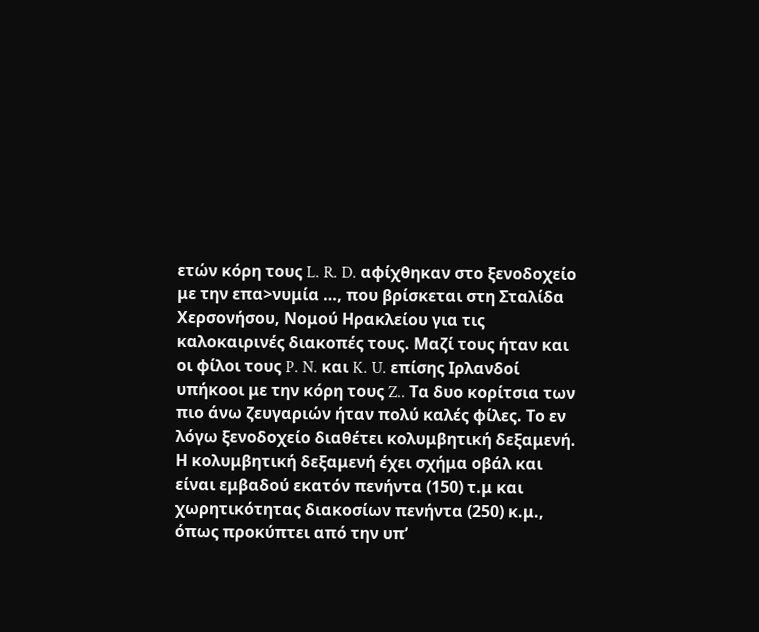ετών κόρη τους L. R. D. αφίχθηκαν στο ξενοδοχείο με την επα>νυμία …, που βρίσκεται στη Σταλίδα Χερσονήσου, Νομού Ηρακλείου για τις καλοκαιρινές διακοπές τους. Μαζί τους ήταν και οι φίλοι τους P. N. και K. U. επίσης Ιρλανδοί υπήκοοι με την κόρη τους Z.. Τα δυο κορίτσια των πιο άνω ζευγαριών ήταν πολύ καλές φίλες. Το εν λόγω ξενοδοχείο διαθέτει κολυμβητική δεξαμενή. Η κολυμβητική δεξαμενή έχει σχήμα οβάλ και είναι εμβαδού εκατόν πενήντα (150) τ.μ και χωρητικότητας διακοσίων πενήντα (250) κ.μ., όπως προκύπτει από την υπ’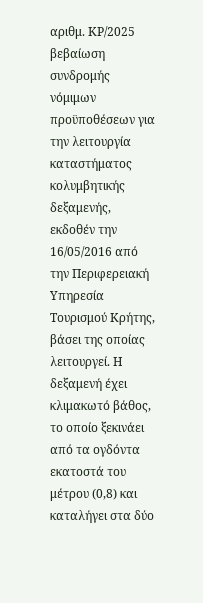αριθμ. ΚΡ/2025 βεβαίωση συνδρομής νόμιμων προϋποθέσεων για την λειτουργία καταστήματος κολυμβητικής δεξαμενής, εκδοθέν την 16/05/2016 από την Περιφερειακή Υπηρεσία Τουρισμού Κρήτης, βάσει της οποίας λειτουργεί. Η δεξαμενή έχει κλιμακωτό βάθος, το οποίο ξεκινάει από τα ογδόντα εκατοστά του μέτρου (0,8) και καταλήγει στα δύο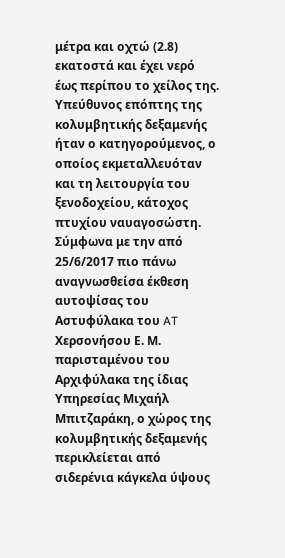μέτρα και οχτώ (2.8) εκατοστά και έχει νερό έως περίπου το χείλος της. Υπεύθυνος επόπτης της κολυμβητικής δεξαμενής ήταν ο κατηγορούμενος, ο οποίος εκμεταλλευόταν και τη λειτουργία του ξενοδοχείου, κάτοχος πτυχίου ναυαγοσώστη. Σύμφωνα με την από 25/6/2017 πιο πάνω αναγνωσθείσα έκθεση αυτοψίσας του Αστυφύλακα του AT Χερσονήσου Ε. Μ. παρισταμένου του Αρχιφύλακα της ίδιας Υπηρεσίας Μιχαήλ Μπιτζαράκη, ο χώρος της κολυμβητικής δεξαμενής περικλείεται από σιδερένια κάγκελα ύψους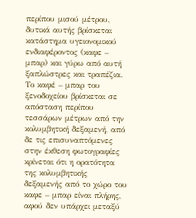περίπου μισού μέτρου, δυτικά αυτής βρίσκεται κατάστημα υγειονομικού ενδιαφέροντος (καφε – μπαρ) και γύρω από αυτή ξαπλώστρες και τραπέζια. Το καφέ – μπαρ του ξενοδοχείου βρίσκεται σε απόσταση περίπου τεσσάρων μέτρων από την κολυμβητική δεξαμενή, από δε τις επισυναπτόμενες στην έκθεση φωτογραφίες κρίνεται ότι η ορατότητα της κολυμβητικής δεξαμενής από το χώρο του καφε – μπαρ είναι πλήρης, αφού δεν υπάρχει μεταξύ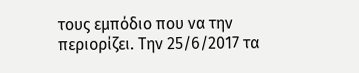τους εμπόδιο που να την περιορίζει. Την 25/6/2017 τα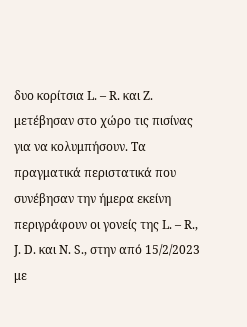δυο κορίτσια L. – R. και Z. μετέβησαν στο χώρο τις πισίνας για να κολυμπήσουν. Τα πραγματικά περιστατικά που συνέβησαν την ήμερα εκείνη περιγράφουν οι γονείς της L. – R., J. D. και N. S., στην από 15/2/2023 με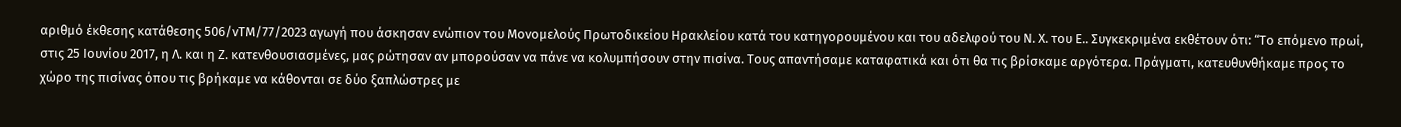αριθμό έκθεσης κατάθεσης 506/νΤΜ/77/2023 αγωγή που άσκησαν ενώπιον του Μονομελούς Πρωτοδικείου Ηρακλείου κατά του κατηγορουμένου και του αδελφού του Ν. Χ. του Ε.. Συγκεκριμένα εκθέτουν ότι: “Το επόμενο πρωί, στις 25 Ιουνίου 2017, η Λ. και η Ζ. κατενθουσιασμένες, μας ρώτησαν αν μπορούσαν να πάνε να κολυμπήσουν στην πισίνα. Τους απαντήσαμε καταφατικά και ότι θα τις βρίσκαμε αργότερα. Πράγματι, κατευθυνθήκαμε προς το χώρο της πισίνας όπου τις βρήκαμε να κάθονται σε δύο ξαπλώστρες με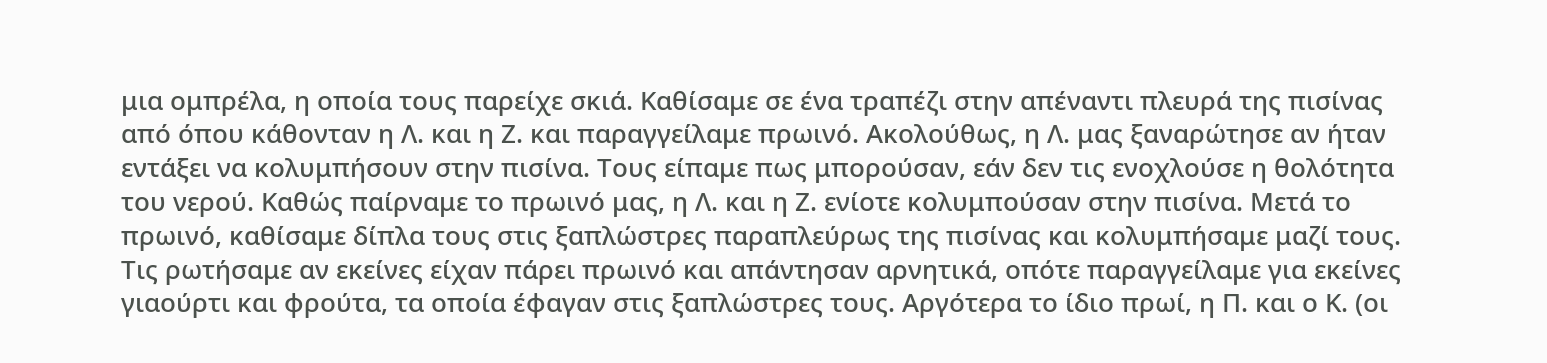μια ομπρέλα, η οποία τους παρείχε σκιά. Καθίσαμε σε ένα τραπέζι στην απέναντι πλευρά της πισίνας από όπου κάθονταν η Λ. και η Ζ. και παραγγείλαμε πρωινό. Ακολούθως, η Λ. μας ξαναρώτησε αν ήταν εντάξει να κολυμπήσουν στην πισίνα. Τους είπαμε πως μπορούσαν, εάν δεν τις ενοχλούσε η θολότητα του νερού. Καθώς παίρναμε το πρωινό μας, η Λ. και η Ζ. ενίοτε κολυμπούσαν στην πισίνα. Μετά το πρωινό, καθίσαμε δίπλα τους στις ξαπλώστρες παραπλεύρως της πισίνας και κολυμπήσαμε μαζί τους. Τις ρωτήσαμε αν εκείνες είχαν πάρει πρωινό και απάντησαν αρνητικά, οπότε παραγγείλαμε για εκείνες γιαούρτι και φρούτα, τα οποία έφαγαν στις ξαπλώστρες τους. Αργότερα το ίδιο πρωί, η Π. και ο Κ. (οι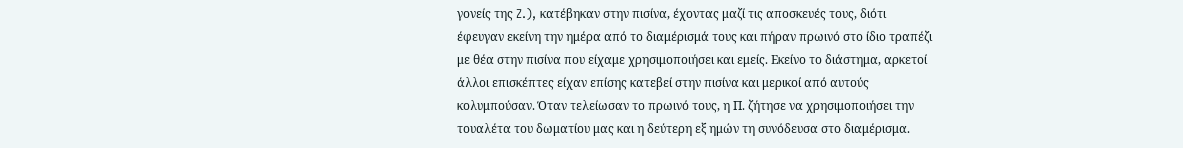γονείς της Z.), κατέβηκαν στην πισίνα, έχοντας μαζί τις αποσκευές τους, διότι έφευγαν εκείνη την ημέρα από το διαμέρισμά τους και πήραν πρωινό στο ίδιο τραπέζι με θέα στην πισίνα που είχαμε χρησιμοποιήσει και εμείς. Εκείνο το διάστημα, αρκετοί άλλοι επισκέπτες είχαν επίσης κατεβεί στην πισίνα και μερικοί από αυτούς κολυμπούσαν. Όταν τελείωσαν το πρωινό τους, η Π. ζήτησε να χρησιμοποιήσει την τουαλέτα του δωματίου μας και η δεύτερη εξ ημών τη συνόδευσα στο διαμέρισμα.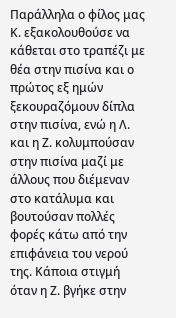Παράλληλα ο φίλος μας Κ. εξακολουθούσε να κάθεται στο τραπέζι με θέα στην πισίνα και ο πρώτος εξ ημών ξεκουραζόμουν δίπλα στην πισίνα, ενώ η Λ. και η Ζ. κολυμπούσαν στην πισίνα μαζί με άλλους που διέμεναν στο κατάλυμα και βουτούσαν πολλές φορές κάτω από την επιφάνεια του νερού της. Κάποια στιγμή όταν η Ζ. βγήκε στην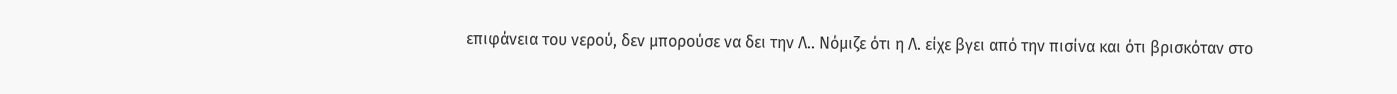επιφάνεια του νερού, δεν μπορούσε να δει την Λ.. Νόμιζε ότι η Λ. είχε βγει από την πισίνα και ότι βρισκόταν στο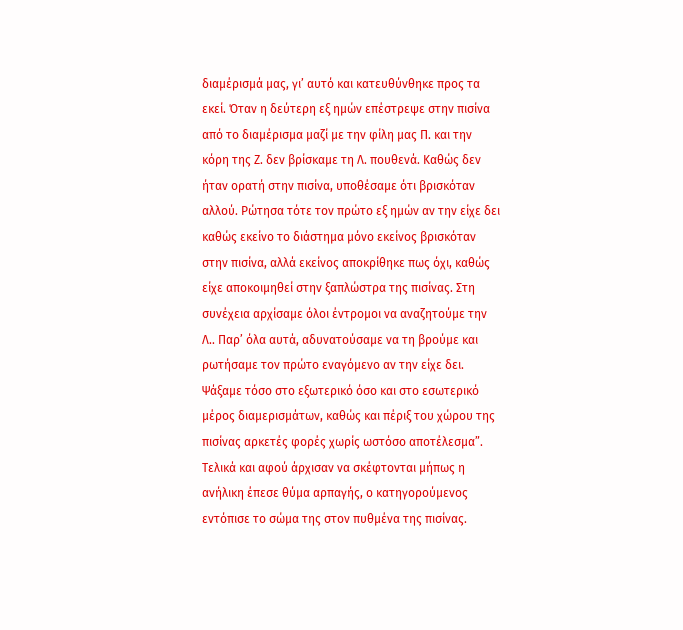διαμέρισμά μας, γι’ αυτό και κατευθύνθηκε προς τα εκεί. Όταν η δεύτερη εξ ημών επέστρεψε στην πισίνα από το διαμέρισμα μαζί με την φίλη μας Π. και την κόρη της Ζ. δεν βρίσκαμε τη Λ. πουθενά. Καθώς δεν ήταν ορατή στην πισίνα, υποθέσαμε ότι βρισκόταν αλλού. Ρώτησα τότε τον πρώτο εξ ημών αν την είχε δει καθώς εκείνο το διάστημα μόνο εκείνος βρισκόταν στην πισίνα, αλλά εκείνος αποκρίθηκε πως όχι, καθώς είχε αποκοιμηθεί στην ξαπλώστρα της πισίνας. Στη συνέχεια αρχίσαμε όλοι έντρομοι να αναζητούμε την Λ.. Παρ’ όλα αυτά, αδυνατούσαμε να τη βρούμε και ρωτήσαμε τον πρώτο εναγόμενο αν την είχε δει. Ψάξαμε τόσο στο εξωτερικό όσο και στο εσωτερικό μέρος διαμερισμάτων, καθώς και πέριξ του χώρου της πισίνας αρκετές φορές χωρίς ωστόσο αποτέλεσμα”. Τελικά και αφού άρχισαν να σκέφτονται μήπως η ανήλικη έπεσε θύμα αρπαγής, ο κατηγορούμενος εντόπισε το σώμα της στον πυθμένα της πισίνας.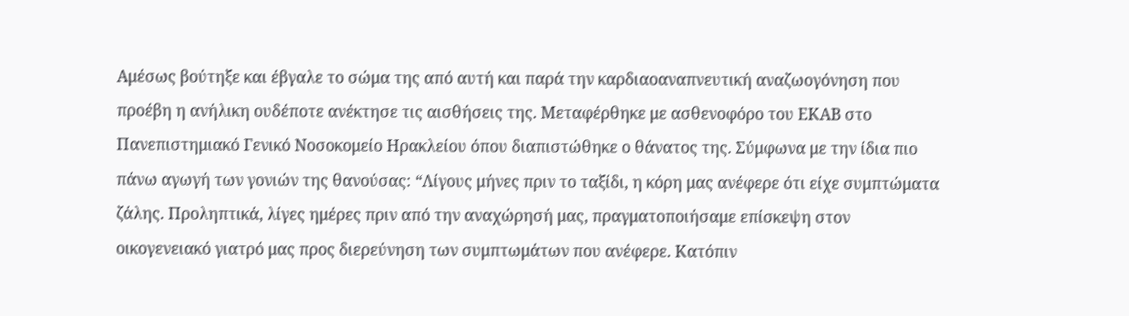Αμέσως βούτηξε και έβγαλε το σώμα της από αυτή και παρά την καρδιαοαναπνευτική αναζωογόνηση που προέβη η ανήλικη ουδέποτε ανέκτησε τις αισθήσεις της. Μεταφέρθηκε με ασθενοφόρο του ΕΚΑΒ στο Πανεπιστημιακό Γενικό Νοσοκομείο Ηρακλείου όπου διαπιστώθηκε ο θάνατος της. Σύμφωνα με την ίδια πιο πάνω αγωγή των γονιών της θανούσας: “Λίγους μήνες πριν το ταξίδι, η κόρη μας ανέφερε ότι είχε συμπτώματα ζάλης. Προληπτικά, λίγες ημέρες πριν από την αναχώρησή μας, πραγματοποιήσαμε επίσκεψη στον οικογενειακό γιατρό μας προς διερεύνηση των συμπτωμάτων που ανέφερε. Κατόπιν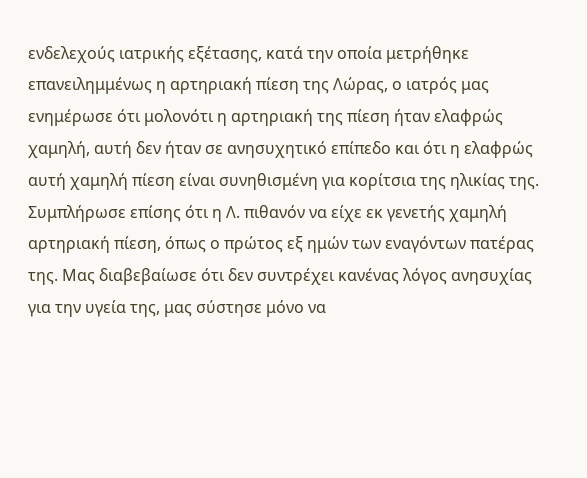ενδελεχούς ιατρικής εξέτασης, κατά την οποία μετρήθηκε επανειλημμένως η αρτηριακή πίεση της Λώρας, ο ιατρός μας ενημέρωσε ότι μολονότι η αρτηριακή της πίεση ήταν ελαφρώς χαμηλή, αυτή δεν ήταν σε ανησυχητικό επίπεδο και ότι η ελαφρώς αυτή χαμηλή πίεση είναι συνηθισμένη για κορίτσια της ηλικίας της. Συμπλήρωσε επίσης ότι η Λ. πιθανόν να είχε εκ γενετής χαμηλή αρτηριακή πίεση, όπως ο πρώτος εξ ημών των εναγόντων πατέρας της. Μας διαβεβαίωσε ότι δεν συντρέχει κανένας λόγος ανησυχίας για την υγεία της, μας σύστησε μόνο να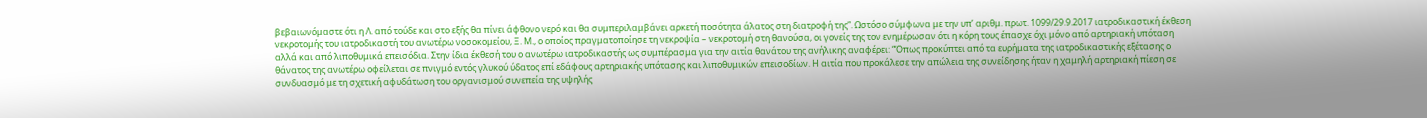βεβαιωνόμαστε ότι η Λ. από τούδε και στο εξής θα πίνει άφθονο νερό και θα συμπεριλαμβάνει αρκετή ποσότητα άλατος στη διατροφή της”. Ωστόσο σύμφωνα με την υπ’ αριθμ. πρωτ. 1099/29.9.2017 ιατροδικαστική έκθεση νεκροτομής του ιατροδικαστή του ανωτέρω νοσοκομείου, Ξ. Μ., ο οποίος πραγματοποίησε τη νεκροψία – νεκροτομή στη θανούσα, οι γονείς της τον ενημέρωσαν ότι η κόρη τους έπασχε όχι μόνο από αρτηριακή υπόταση αλλά και από λιποθυμικά επεισόδια. Στην ίδια έκθεσή του ο ανωτέρω ιατροδικαστής ως συμπέρασμα για την αιτία θανάτου της ανήλικης αναφέρει: “Όπως προκύπτει από τα ευρήματα της ιατροδικαστικής εξέτασης ο θάνατος της ανωτέρω οφείλεται σε πνιγμό εντός γλυκού ύδατος επί εδάφους αρτηριακής υπότασης και λιποθυμικών επεισοδίων. Η αιτία που προκάλεσε την απώλεια της συνείδησης ήταν η χαμηλή αρτηριακή πίεση σε συνδυασμό με τη σχετική αφυδάτωση του οργανισμού συνεπεία της υψηλής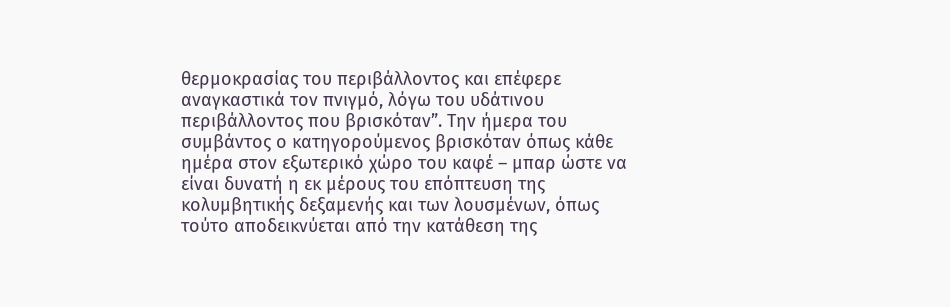θερμοκρασίας του περιβάλλοντος και επέφερε αναγκαστικά τον πνιγμό, λόγω του υδάτινου περιβάλλοντος που βρισκόταν”. Την ήμερα του συμβάντος ο κατηγορούμενος βρισκόταν όπως κάθε ημέρα στον εξωτερικό χώρο του καφέ – μπαρ ώστε να είναι δυνατή η εκ μέρους του επόπτευση της κολυμβητικής δεξαμενής και των λουσμένων, όπως τούτο αποδεικνύεται από την κατάθεση της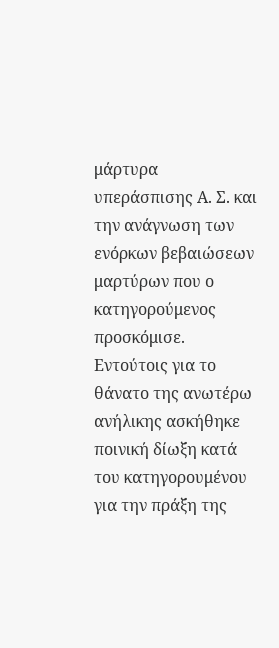μάρτυρα υπεράσπισης Α. Σ. και την ανάγνωση των ενόρκων βεβαιώσεων μαρτύρων που ο κατηγορούμενος προσκόμισε. Εντούτοις για το θάνατο της ανωτέρω ανήλικης ασκήθηκε ποινική δίωξη κατά του κατηγορουμένου για την πράξη της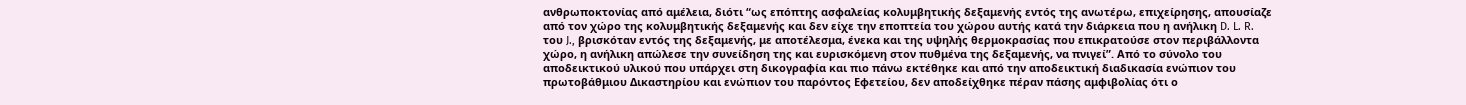ανθρωποκτονίας από αμέλεια, διότι “ως επόπτης ασφαλείας κολυμβητικής δεξαμενής εντός της ανωτέρω, επιχείρησης, απουσίαζε από τον χώρο της κολυμβητικής δεξαμενής και δεν είχε την εποπτεία του χώρου αυτής κατά την διάρκεια που η ανήλικη D. L. R. του J., βρισκόταν εντός της δεξαμενής, με αποτέλεσμα, ένεκα και της υψηλής θερμοκρασίας που επικρατούσε στον περιβάλλοντα χώρο, η ανήλικη απώλεσε την συνείδηση της και ευρισκόμενη στον πυθμένα της δεξαμενής, να πνιγεί”. Από το σύνολο του αποδεικτικού υλικού που υπάρχει στη δικογραφία και πιο πάνω εκτέθηκε και από την αποδεικτική διαδικασία ενώπιον του πρωτοβάθμιου Δικαστηρίου και ενώπιον του παρόντος Εφετείου, δεν αποδείχθηκε πέραν πάσης αμφιβολίας ότι ο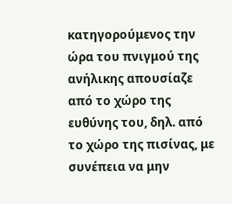κατηγορούμενος την ώρα του πνιγμού της ανήλικης απουσίαζε από το χώρο της ευθύνης του, δηλ. από το χώρο της πισίνας, με συνέπεια να μην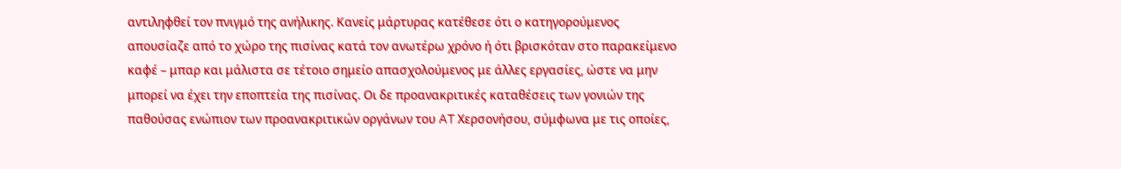αντιληφθεί τον πνιγμό της ανήλικης. Κανείς μάρτυρας κατέθεσε ότι ο κατηγορούμενος απουσίαζε από το χώρο της πισίνας κατά τον ανωτέρω χρόνο ή ότι βρισκόταν στο παρακείμενο καφέ – μπαρ και μάλιστα σε τέτοιο σημείο απασχολούμενος με άλλες εργασίες, ώστε να μην μπορεί να έχει την εποπτεία της πισίνας. Οι δε προανακριτικές καταθέσεις των γονιών της παθούσας ενώπιον των προανακριτικών οργάνων του AT Χερσονήσου, σύμφωνα με τις οποίες,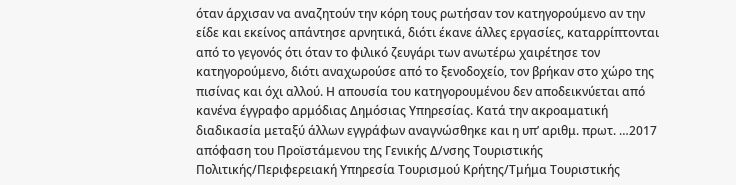όταν άρχισαν να αναζητούν την κόρη τους ρωτήσαν τον κατηγορούμενο αν την είδε και εκείνος απάντησε αρνητικά, διότι έκανε άλλες εργασίες, καταρρίπτονται από το γεγονός ότι όταν το φιλικό ζευγάρι των ανωτέρω χαιρέτησε τον κατηγορούμενο, διότι αναχωρούσε από το ξενοδοχείο, τον βρήκαν στο χώρο της πισίνας και όχι αλλού. Η απουσία του κατηγορουμένου δεν αποδεικνύεται από κανένα έγγραφο αρμόδιας Δημόσιας Υπηρεσίας. Κατά την ακροαματική διαδικασία μεταξύ άλλων εγγράφων αναγνώσθηκε και η υπ’ αριθμ. πρωτ. …2017 απόφαση του Προϊστάμενου της Γενικής Δ/νσης Τουριστικής Πολιτικής/Περιφερειακή Υπηρεσία Τουρισμού Κρήτης/Τμήμα Τουριστικής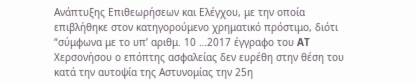Ανάπτυξης Επιθεωρήσεων και Ελέγχου, με την οποία επιβλήθηκε στον κατηγορούμενο χρηματικό πρόστιμο, διότι “σύμφωνα με το υπ’ αριθμ. 10 …2017 έγγραφο του AT Χερσονήσου ο επόπτης ασφαλείας δεν ευρέθη στην θέση του κατά την αυτοψία της Αστυνομίας την 25η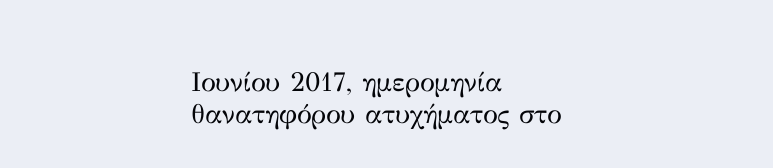Ιουνίου 2017, ημερομηνία θανατηφόρου ατυχήματος στο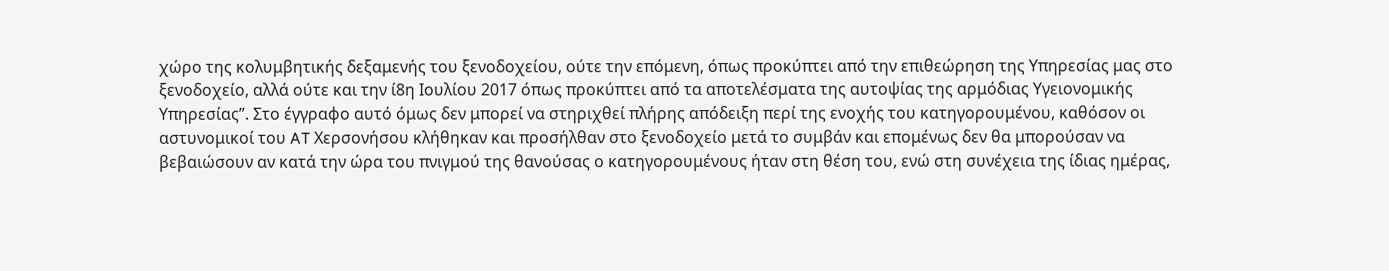χώρο της κολυμβητικής δεξαμενής του ξενοδοχείου, ούτε την επόμενη, όπως προκύπτει από την επιθεώρηση της Υπηρεσίας μας στο ξενοδοχείο, αλλά ούτε και την ί8η Ιουλίου 2017 όπως προκύπτει από τα αποτελέσματα της αυτοψίας της αρμόδιας Υγειονομικής Υπηρεσίας”. Στο έγγραφο αυτό όμως δεν μπορεί να στηριχθεί πλήρης απόδειξη περί της ενοχής του κατηγορουμένου, καθόσον οι αστυνομικοί του AT Χερσονήσου κλήθηκαν και προσήλθαν στο ξενοδοχείο μετά το συμβάν και επομένως δεν θα μπορούσαν να βεβαιώσουν αν κατά την ώρα του πνιγμού της θανούσας ο κατηγορουμένους ήταν στη θέση του, ενώ στη συνέχεια της ίδιας ημέρας,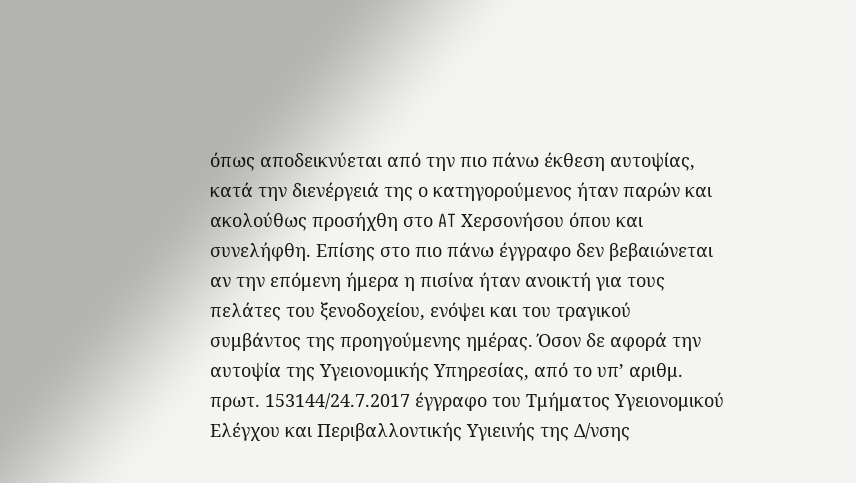όπως αποδεικνύεται από την πιο πάνω έκθεση αυτοψίας, κατά την διενέργειά της ο κατηγορούμενος ήταν παρών και ακολούθως προσήχθη στο AT Χερσονήσου όπου και συνελήφθη. Επίσης στο πιο πάνω έγγραφο δεν βεβαιώνεται αν την επόμενη ήμερα η πισίνα ήταν ανοικτή για τους πελάτες του ξενοδοχείου, ενόψει και του τραγικού συμβάντος της προηγούμενης ημέρας. Όσον δε αφορά την αυτοψία της Υγειονομικής Υπηρεσίας, από το υπ’ αριθμ. πρωτ. 153144/24.7.2017 έγγραφο του Τμήματος Υγειονομικού Ελέγχου και Περιβαλλοντικής Υγιεινής της Δ/νσης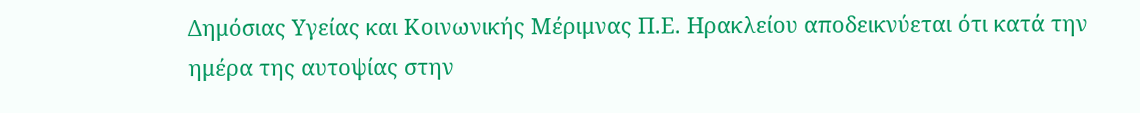Δημόσιας Υγείας και Κοινωνικής Μέριμνας Π.Ε. Ηρακλείου αποδεικνύεται ότι κατά την ημέρα της αυτοψίας στην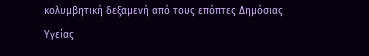κολυμβητική δεξαμενή από τους επόπτες Δημόσιας Υγείας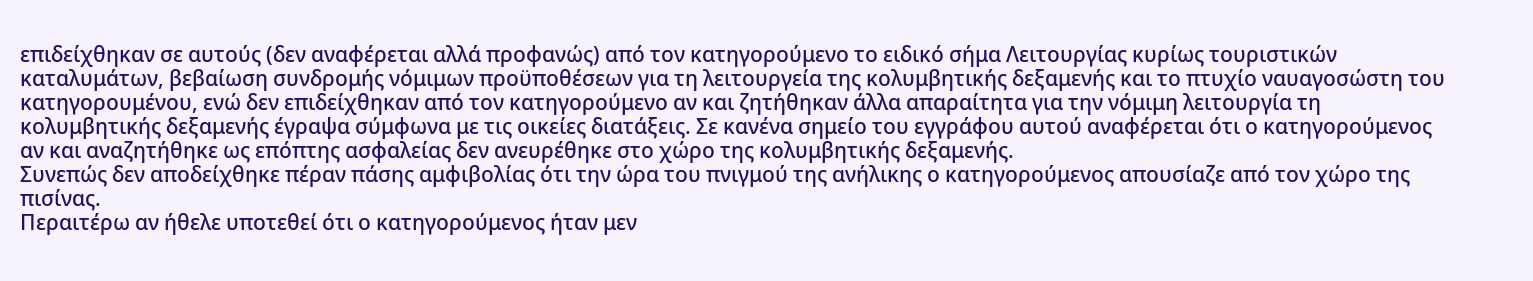επιδείχθηκαν σε αυτούς (δεν αναφέρεται αλλά προφανώς) από τον κατηγορούμενο το ειδικό σήμα Λειτουργίας κυρίως τουριστικών καταλυμάτων, βεβαίωση συνδρομής νόμιμων προϋποθέσεων για τη λειτουργεία της κολυμβητικής δεξαμενής και το πτυχίο ναυαγοσώστη του κατηγορουμένου, ενώ δεν επιδείχθηκαν από τον κατηγορούμενο αν και ζητήθηκαν άλλα απαραίτητα για την νόμιμη λειτουργία τη κολυμβητικής δεξαμενής έγραψα σύμφωνα με τις οικείες διατάξεις. Σε κανένα σημείο του εγγράφου αυτού αναφέρεται ότι ο κατηγορούμενος αν και αναζητήθηκε ως επόπτης ασφαλείας δεν ανευρέθηκε στο χώρο της κολυμβητικής δεξαμενής.
Συνεπώς δεν αποδείχθηκε πέραν πάσης αμφιβολίας ότι την ώρα του πνιγμού της ανήλικης ο κατηγορούμενος απουσίαζε από τον χώρο της πισίνας.
Περαιτέρω αν ήθελε υποτεθεί ότι ο κατηγορούμενος ήταν μεν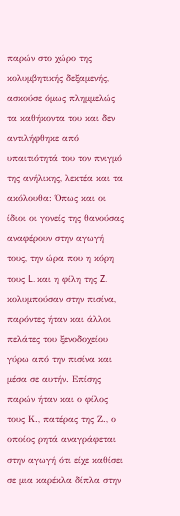παρών στο χώρο της κολυμβητικής δεξαμενής, ασκούσε όμως πλημμελώς τα καθήκοντα του και δεν αντιλήφθηκε από υπαιτιότητά του τον πνιγμό της ανήλικης, λεκτέα και τα ακόλουθα: Όπως και οι ίδιοι οι γονείς της θανούσας αναφέρουν στην αγωγή τους, την ώρα που η κόρη τους L. και η φίλη της Z. κολυμπούσαν στην πισίνα, παρόντες ήταν και άλλοι πελάτες του ξενοδοχείου γύρω από την πισίνα και μέσα σε αυτήν. Επίσης παρών ήταν και ο φίλος τους Κ., πατέρας της Ζ., ο οποίος ρητά αναγράφεται στην αγωγή ότι είχε καθίσει σε μια καρέκλα δίπλα στην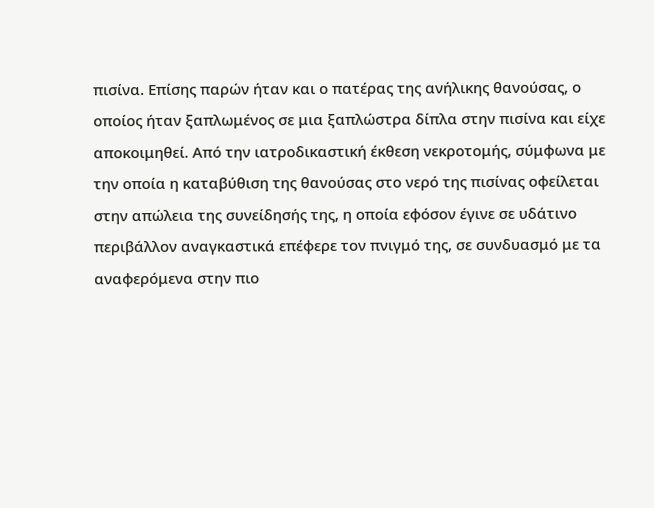πισίνα. Επίσης παρών ήταν και ο πατέρας της ανήλικης θανούσας, ο οποίος ήταν ξαπλωμένος σε μια ξαπλώστρα δίπλα στην πισίνα και είχε αποκοιμηθεί. Από την ιατροδικαστική έκθεση νεκροτομής, σύμφωνα με την οποία η καταβύθιση της θανούσας στο νερό της πισίνας οφείλεται στην απώλεια της συνείδησής της, η οποία εφόσον έγινε σε υδάτινο περιβάλλον αναγκαστικά επέφερε τον πνιγμό της, σε συνδυασμό με τα αναφερόμενα στην πιο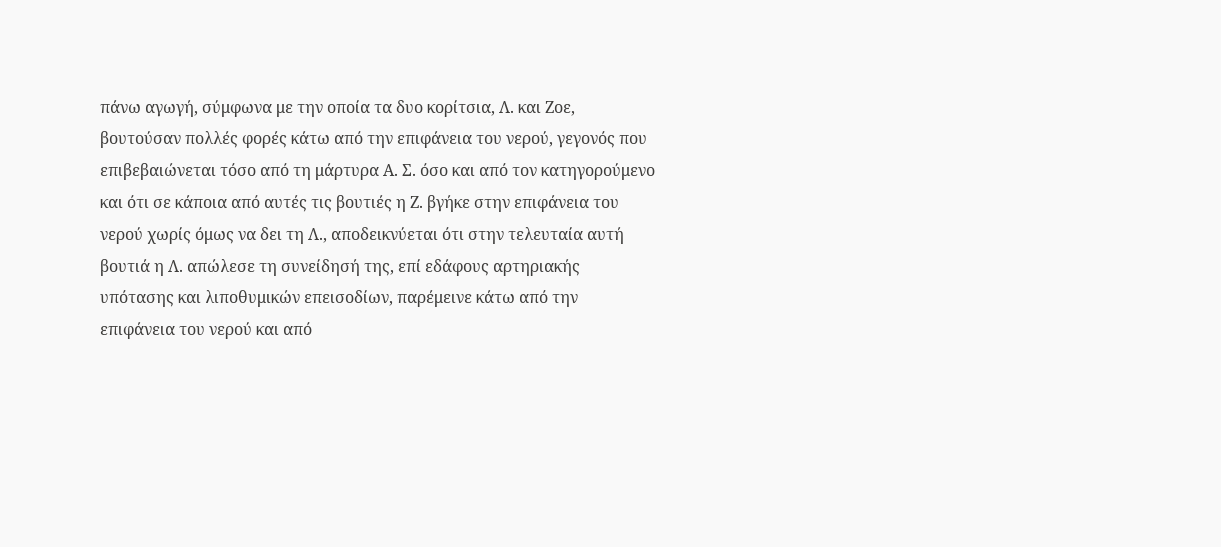πάνω αγωγή, σύμφωνα με την οποία τα δυο κορίτσια, Λ. και Ζοε, βουτούσαν πολλές φορές κάτω από την επιφάνεια του νερού, γεγονός που επιβεβαιώνεται τόσο από τη μάρτυρα Α. Σ. όσο και από τον κατηγορούμενο και ότι σε κάποια από αυτές τις βουτιές η Ζ. βγήκε στην επιφάνεια του νερού χωρίς όμως να δει τη Λ., αποδεικνύεται ότι στην τελευταία αυτή βουτιά η Λ. απώλεσε τη συνείδησή της, επί εδάφους αρτηριακής υπότασης και λιποθυμικών επεισοδίων, παρέμεινε κάτω από την επιφάνεια του νερού και από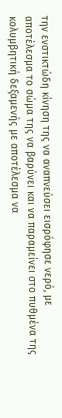την ενστικτώδη κίνηση της να αναπνεύσει εισρόφησε νερό, με αποτέλεσμα το σώμα της να βαρύνει και να παραμείνει στο πυθμένα της κολυμβητική δεξαμενής με αποτέλεσμα να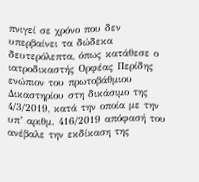πνιγεί σε χρόνο που δεν υπερβαίνει τα δώδεκα δευτερόλεπτα, όπως κατάθεσε ο ιατροδικαστής Ορφέας Περίδης ενώπιον του πρωτοβάθμιου Δικαστηρίου στη δικάσιμο της 4/3/2019, κατά την οποία με την υπ’ αριθμ. 416/2019 απόφασή του ανέβαλε την εκδίκαση της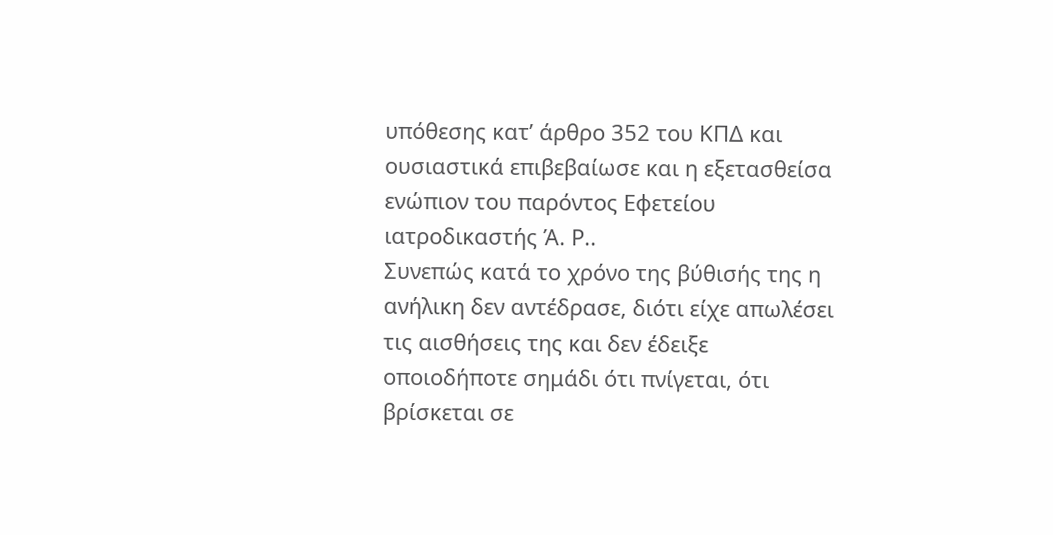υπόθεσης κατ’ άρθρο 352 του ΚΠΔ και ουσιαστικά επιβεβαίωσε και η εξετασθείσα ενώπιον του παρόντος Εφετείου ιατροδικαστής Ά. Ρ..
Συνεπώς κατά το χρόνο της βύθισής της η ανήλικη δεν αντέδρασε, διότι είχε απωλέσει τις αισθήσεις της και δεν έδειξε οποιοδήποτε σημάδι ότι πνίγεται, ότι βρίσκεται σε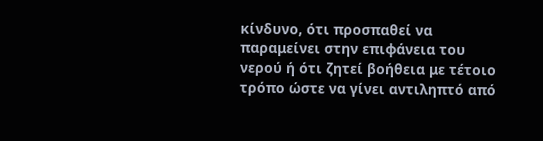κίνδυνο, ότι προσπαθεί να παραμείνει στην επιφάνεια του νερού ή ότι ζητεί βοήθεια με τέτοιο τρόπο ώστε να γίνει αντιληπτό από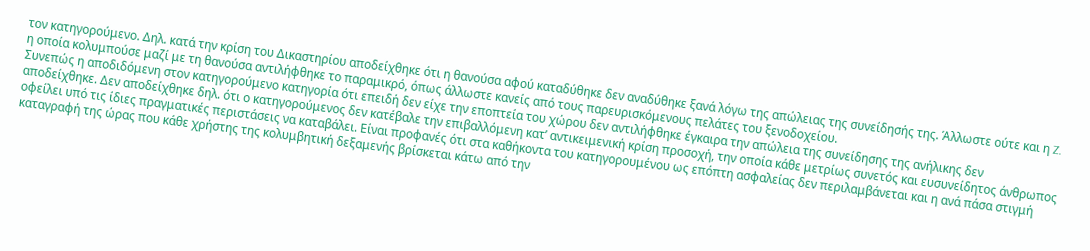τον κατηγορούμενο. Δηλ. κατά την κρίση του Δικαστηρίου αποδείχθηκε ότι η θανούσα αφού καταδύθηκε δεν αναδύθηκε ξανά λόγω της απώλειας της συνείδησής της. Άλλωστε ούτε και η Z. η οποία κολυμπούσε μαζί με τη θανούσα αντιλήφθηκε το παραμικρό, όπως άλλωστε κανείς από τους παρευρισκόμενους πελάτες του ξενοδοχείου.
Συνεπώς η αποδιδόμενη στον κατηγορούμενο κατηγορία ότι επειδή δεν είχε την εποπτεία του χώρου δεν αντιλήφθηκε έγκαιρα την απώλεια της συνείδησης της ανήλικης δεν αποδείχθηκε. Δεν αποδείχθηκε δηλ. ότι ο κατηγορούμενος δεν κατέβαλε την επιβαλλόμενη κατ’ αντικειμενική κρίση προσοχή, την οποία κάθε μετρίως συνετός και ευσυνείδητος άνθρωπος οφείλει υπό τις ίδιες πραγματικές περιστάσεις να καταβάλει. Είναι προφανές ότι στα καθήκοντα του κατηγορουμένου ως επόπτη ασφαλείας δεν περιλαμβάνεται και η ανά πάσα στιγμή καταγραφή της ώρας που κάθε χρήστης της κολυμβητική δεξαμενής βρίσκεται κάτω από την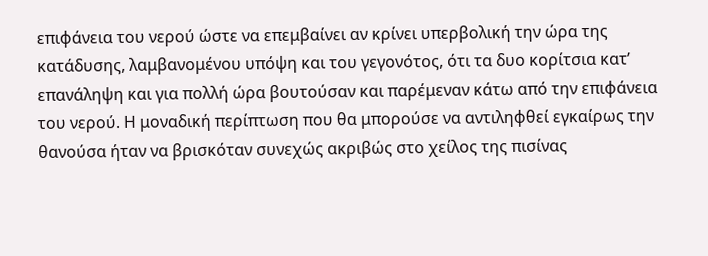επιφάνεια του νερού ώστε να επεμβαίνει αν κρίνει υπερβολική την ώρα της κατάδυσης, λαμβανομένου υπόψη και του γεγονότος, ότι τα δυο κορίτσια κατ’ επανάληψη και για πολλή ώρα βουτούσαν και παρέμεναν κάτω από την επιφάνεια του νερού. Η μοναδική περίπτωση που θα μπορούσε να αντιληφθεί εγκαίρως την θανούσα ήταν να βρισκόταν συνεχώς ακριβώς στο χείλος της πισίνας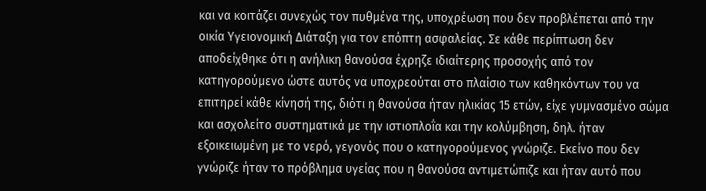και να κοιτάζει συνεχώς τον πυθμένα της, υποχρέωση που δεν προβλέπεται από την οικία Υγειονομική Διάταξη για τον επόπτη ασφαλείας. Σε κάθε περίπτωση δεν αποδείχθηκε ότι η ανήλικη θανούσα έχρηζε ιδιαίτερης προσοχής από τον κατηγορούμενο ώστε αυτός να υποχρεούται στο πλαίσιο των καθηκόντων του να επιτηρεί κάθε κίνησή της, διότι η θανούσα ήταν ηλικίας 15 ετών, είχε γυμνασμένο σώμα και ασχολείτο συστηματικά με την ιστιοπλοΐα και την κολύμβηση, δηλ. ήταν εξοικειωμένη με το νερό, γεγονός που ο κατηγορούμενος γνώριζε. Εκείνο που δεν γνώριζε ήταν το πρόβλημα υγείας που η θανούσα αντιμετώπιζε και ήταν αυτό που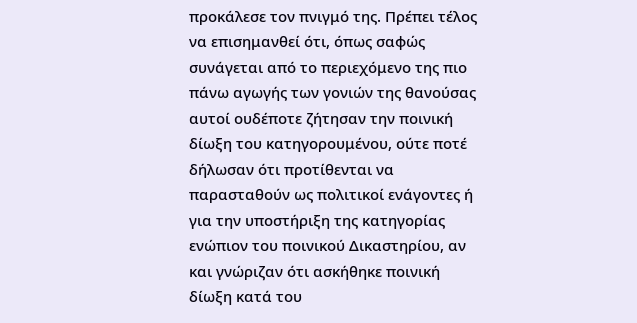προκάλεσε τον πνιγμό της. Πρέπει τέλος να επισημανθεί ότι, όπως σαφώς συνάγεται από το περιεχόμενο της πιο πάνω αγωγής των γονιών της θανούσας αυτοί ουδέποτε ζήτησαν την ποινική δίωξη του κατηγορουμένου, ούτε ποτέ δήλωσαν ότι προτίθενται να παρασταθούν ως πολιτικοί ενάγοντες ή για την υποστήριξη της κατηγορίας ενώπιον του ποινικού Δικαστηρίου, αν και γνώριζαν ότι ασκήθηκε ποινική δίωξη κατά του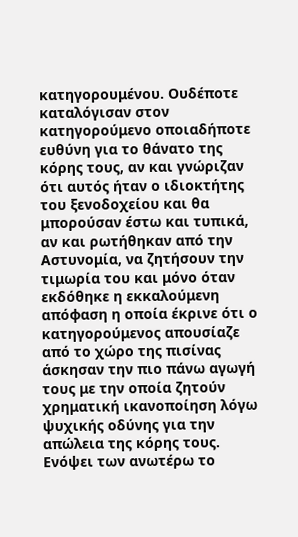κατηγορουμένου. Ουδέποτε καταλόγισαν στον κατηγορούμενο οποιαδήποτε ευθύνη για το θάνατο της κόρης τους, αν και γνώριζαν ότι αυτός ήταν ο ιδιοκτήτης του ξενοδοχείου και θα μπορούσαν έστω και τυπικά, αν και ρωτήθηκαν από την Αστυνομία, να ζητήσουν την τιμωρία του και μόνο όταν εκδόθηκε η εκκαλούμενη απόφαση η οποία έκρινε ότι ο κατηγορούμενος απουσίαζε από το χώρο της πισίνας άσκησαν την πιο πάνω αγωγή τους με την οποία ζητούν χρηματική ικανοποίηση λόγω ψυχικής οδύνης για την απώλεια της κόρης τους.
Ενόψει των ανωτέρω το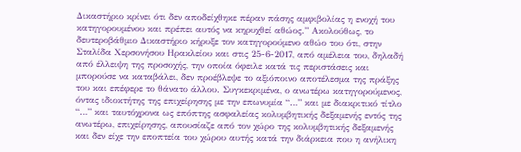Δικαστήριο κρίνει ότι δεν αποδείχθηκε πέραν πάσης αμφιβολίας η ενοχή του κατηγορουμένου και πρέπει αυτός να κηρυχθεί αθώος.” Ακολούθως, το δευτεροβάθμιο Δικαστήριο κήρυξε τον κατηγορούμενο αθώο του ότι, στην Σταλίδα Χερσονήσου Ηρακλείου και στις 25-6-2017, από αμέλεια του, δηλαδή από έλλειψη της προσοχής, την οποία όφειλε κατά τις περιστάσεις και μπορούσε να καταβάλει, δεν προέβλεψε το αξιόποινο αποτέλεσμα της πράξης του και επέφερε το θάνατο άλλου. Συγκεκριμένα, ο ανωτέρω κατηγορούμενος, όντας ιδιοκτήτης της επιχείρησης με την επωνυμία “…” και με διακριτικό τίτλο “…” και ταυτόχρονα ως επόπτης ασφαλείας κολυμβητικής δεξαμενής εντός της ανωτέρω, επιχείρησης, απουσίαζε από τον χώρο της κολυμβητικής δεξαμενής και δεν είχε την εποπτεία του χώρου αυτής κατά την διάρκεια που η ανήλικη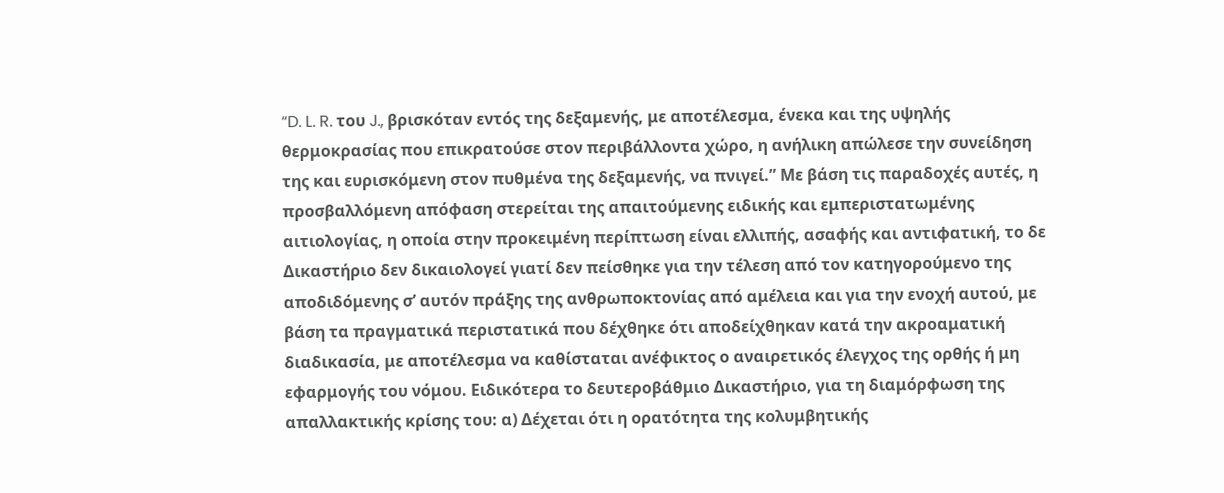“D. L. R. του J., βρισκόταν εντός της δεξαμενής, με αποτέλεσμα, ένεκα και της υψηλής θερμοκρασίας που επικρατούσε στον περιβάλλοντα χώρο, η ανήλικη απώλεσε την συνείδηση της και ευρισκόμενη στον πυθμένα της δεξαμενής, να πνιγεί.” Με βάση τις παραδοχές αυτές, η προσβαλλόμενη απόφαση στερείται της απαιτούμενης ειδικής και εμπεριστατωμένης αιτιολογίας, η οποία στην προκειμένη περίπτωση είναι ελλιπής, ασαφής και αντιφατική, το δε Δικαστήριο δεν δικαιολογεί γιατί δεν πείσθηκε για την τέλεση από τον κατηγορούμενο της αποδιδόμενης σ’ αυτόν πράξης της ανθρωποκτονίας από αμέλεια και για την ενοχή αυτού, με βάση τα πραγματικά περιστατικά που δέχθηκε ότι αποδείχθηκαν κατά την ακροαματική διαδικασία, με αποτέλεσμα να καθίσταται ανέφικτος ο αναιρετικός έλεγχος της ορθής ή μη εφαρμογής του νόμου. Ειδικότερα το δευτεροβάθμιο Δικαστήριο, για τη διαμόρφωση της απαλλακτικής κρίσης του: α) Δέχεται ότι η ορατότητα της κολυμβητικής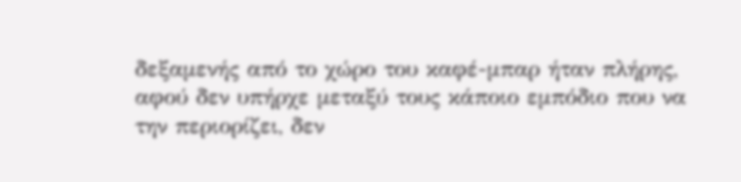δεξαμενής από το χώρο του καφέ-μπαρ ήταν πλήρης, αφού δεν υπήρχε μεταξύ τους κάποιο εμπόδιο που να την περιορίζει, δεν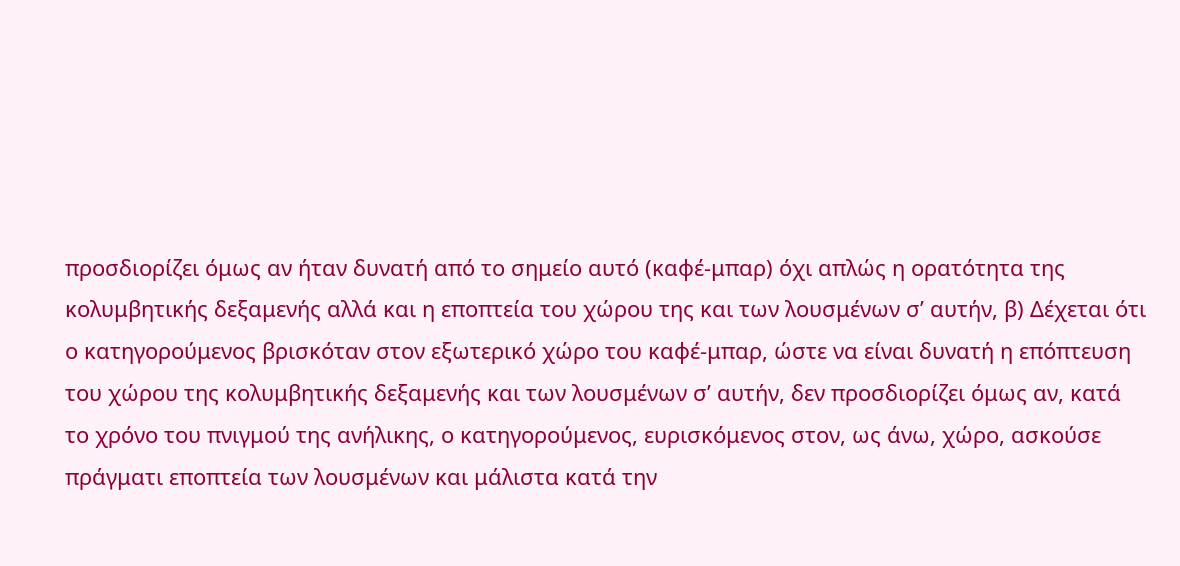προσδιορίζει όμως αν ήταν δυνατή από το σημείο αυτό (καφέ-μπαρ) όχι απλώς η ορατότητα της κολυμβητικής δεξαμενής αλλά και η εποπτεία του χώρου της και των λουσμένων σ’ αυτήν, β) Δέχεται ότι ο κατηγορούμενος βρισκόταν στον εξωτερικό χώρο του καφέ-μπαρ, ώστε να είναι δυνατή η επόπτευση του χώρου της κολυμβητικής δεξαμενής και των λουσμένων σ’ αυτήν, δεν προσδιορίζει όμως αν, κατά το χρόνο του πνιγμού της ανήλικης, ο κατηγορούμενος, ευρισκόμενος στον, ως άνω, χώρο, ασκούσε πράγματι εποπτεία των λουσμένων και μάλιστα κατά την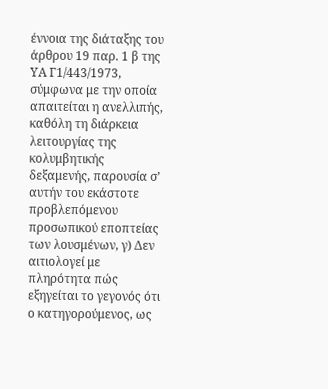έννοια της διάταξης του άρθρου 19 παρ. 1 β της ΥΑ Γ1/443/1973, σύμφωνα με την οποία απαιτείται η ανελλιπής, καθόλη τη διάρκεια λειτουργίας της κολυμβητικής δεξαμενής, παρουσία σ’ αυτήν του εκάστοτε προβλεπόμενου προσωπικού εποπτείας των λουσμένων, γ) Δεν αιτιολογεί με πληρότητα πώς εξηγείται το γεγονός ότι ο κατηγορούμενος, ως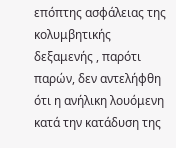επόπτης ασφάλειας της κολυμβητικής δεξαμενής , παρότι παρών, δεν αντελήφθη ότι η ανήλικη λουόμενη κατά την κατάδυση της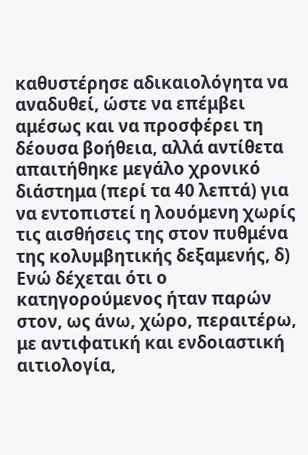καθυστέρησε αδικαιολόγητα να αναδυθεί, ώστε να επέμβει αμέσως και να προσφέρει τη δέουσα βοήθεια, αλλά αντίθετα απαιτήθηκε μεγάλο χρονικό διάστημα (περί τα 40 λεπτά) για να εντοπιστεί η λουόμενη χωρίς τις αισθήσεις της στον πυθμένα της κολυμβητικής δεξαμενής, δ) Ενώ δέχεται ότι ο κατηγορούμενος ήταν παρών στον, ως άνω, χώρο, περαιτέρω, με αντιφατική και ενδοιαστική αιτιολογία,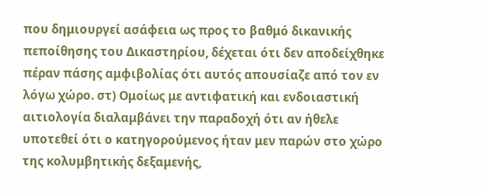που δημιουργεί ασάφεια ως προς το βαθμό δικανικής πεποίθησης του Δικαστηρίου, δέχεται ότι δεν αποδείχθηκε πέραν πάσης αμφιβολίας ότι αυτός απουσίαζε από τον εν λόγω χώρο. στ) Ομοίως με αντιφατική και ενδοιαστική αιτιολογία διαλαμβάνει την παραδοχή ότι αν ήθελε υποτεθεί ότι ο κατηγορούμενος ήταν μεν παρών στο χώρο της κολυμβητικής δεξαμενής,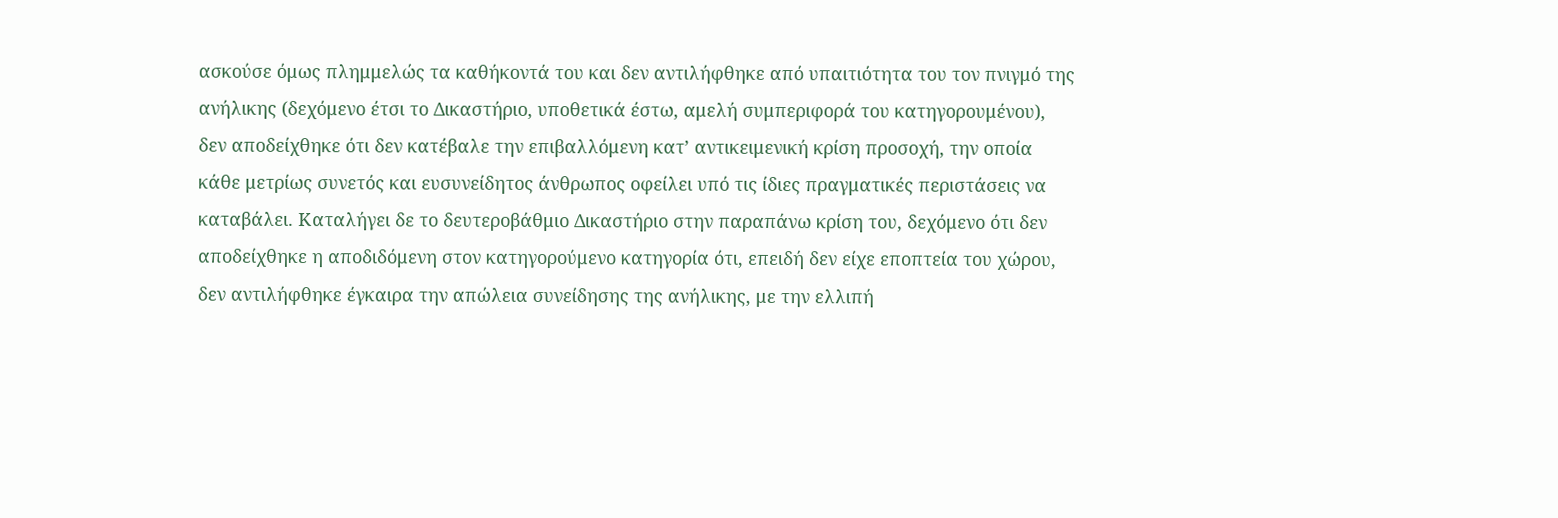ασκούσε όμως πλημμελώς τα καθήκοντά του και δεν αντιλήφθηκε από υπαιτιότητα του τον πνιγμό της ανήλικης (δεχόμενο έτσι το Δικαστήριο, υποθετικά έστω, αμελή συμπεριφορά του κατηγορουμένου), δεν αποδείχθηκε ότι δεν κατέβαλε την επιβαλλόμενη κατ’ αντικειμενική κρίση προσοχή, την οποία κάθε μετρίως συνετός και ευσυνείδητος άνθρωπος οφείλει υπό τις ίδιες πραγματικές περιστάσεις να καταβάλει. Καταλήγει δε το δευτεροβάθμιο Δικαστήριο στην παραπάνω κρίση του, δεχόμενο ότι δεν αποδείχθηκε η αποδιδόμενη στον κατηγορούμενο κατηγορία ότι, επειδή δεν είχε εποπτεία του χώρου, δεν αντιλήφθηκε έγκαιρα την απώλεια συνείδησης της ανήλικης, με την ελλιπή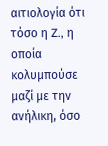αιτιολογία ότι τόσο η Z., η οποία κολυμπούσε μαζί με την ανήλικη, όσο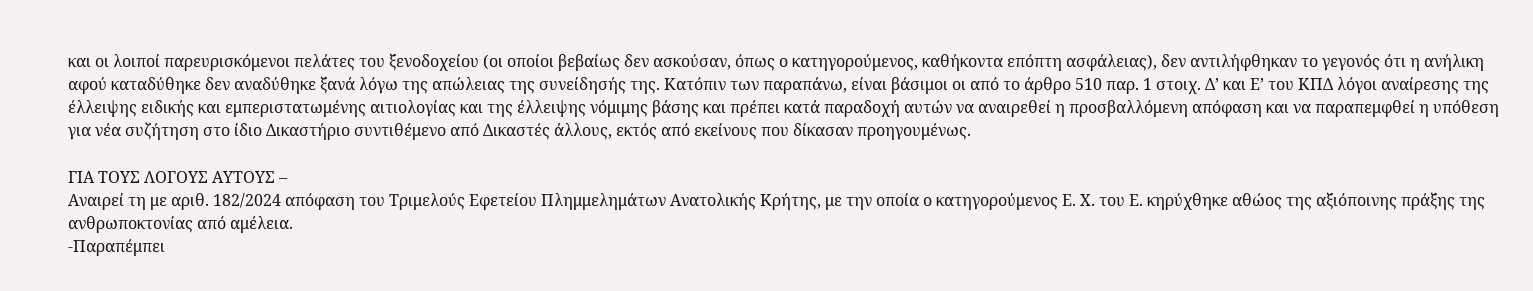και οι λοιποί παρευρισκόμενοι πελάτες του ξενοδοχείου (οι οποίοι βεβαίως δεν ασκούσαν, όπως ο κατηγορούμενος, καθήκοντα επόπτη ασφάλειας), δεν αντιλήφθηκαν το γεγονός ότι η ανήλικη αφού καταδύθηκε δεν αναδύθηκε ξανά λόγω της απώλειας της συνείδησής της. Κατόπιν των παραπάνω, είναι βάσιμοι οι από το άρθρο 510 παρ. 1 στοιχ. Δ’ και Ε’ του ΚΠΔ λόγοι αναίρεσης της έλλειψης ειδικής και εμπεριστατωμένης αιτιολογίας και της έλλειψης νόμιμης βάσης και πρέπει κατά παραδοχή αυτών να αναιρεθεί η προσβαλλόμενη απόφαση και να παραπεμφθεί η υπόθεση για νέα συζήτηση στο ίδιο Δικαστήριο συντιθέμενο από Δικαστές άλλους, εκτός από εκείνους που δίκασαν προηγουμένως.

ΓΙΑ ΤΟΥΣ ΛΟΓΟΥΣ ΑΥΤΟΥΣ –
Αναιρεί τη με αριθ. 182/2024 απόφαση του Τριμελούς Εφετείου Πλημμελημάτων Ανατολικής Κρήτης, με την οποία ο κατηγορούμενος Ε. Χ. του Ε. κηρύχθηκε αθώος της αξιόποινης πράξης της ανθρωποκτονίας από αμέλεια.
-Παραπέμπει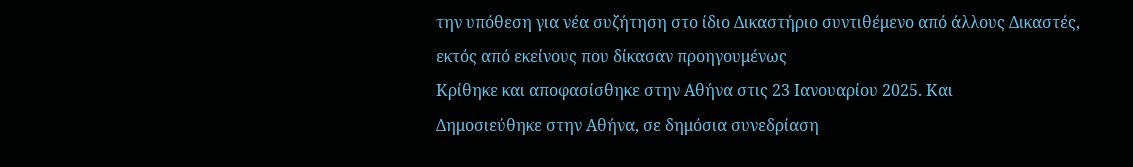την υπόθεση για νέα συζήτηση στο ίδιο Δικαστήριο συντιθέμενο από άλλους Δικαστές, εκτός από εκείνους που δίκασαν προηγουμένως
Κρίθηκε και αποφασίσθηκε στην Αθήνα στις 23 Iανουαρίου 2025. Και
Δημοσιεύθηκε στην Αθήνα, σε δημόσια συνεδρίαση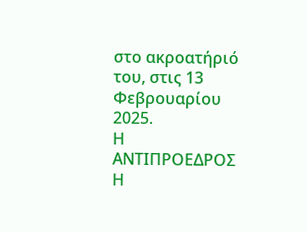στο ακροατήριό του, στις 13 Φεβρουαρίου 2025.
Η ΑΝΤΙΠΡΟΕΔΡΟΣ Η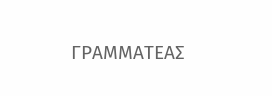ΓΡΑΜΜΑΤΕΑΣ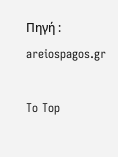Πηγή : areiospagos.gr

To Top